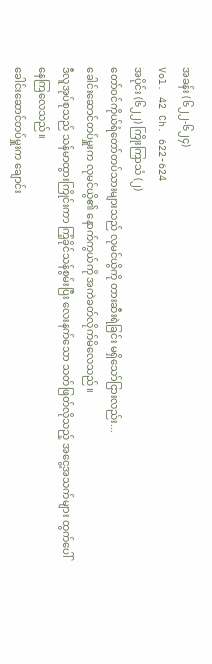အခန်း (၆၂၂-၆၂၄)
Vol. 42 Ch. 622-624
အပိုင်း (၆၂၂) ကြိုးကြာသံ (၂)
တော်ဝင်ကိုယ်ရံတော်တပ်သားများသည် လုမင်ယွိကို တားဆီးရဲခြင်း မရှိသော်ငြားလည်း...
ခေါင်းဆောင်တပ်မှူးက လုမင်ယွိ၏ နောက်ကွယ်ကို အကဲခတ်လိုက်မိလေသည်။
ဒီလူအုပ်စုသည် သန်မာထွားကြိုင်းကာ ကြံ့ခိုင်သန်စွမ်းပြီး လေးနက်သော သတ်ဖြတ်လိုသည့် အငွေ့အသက်များ ထွက်ပေါ်နေကြလေသည်။
ခေါင်းဆောင်တပ်မှူးက ချောင်း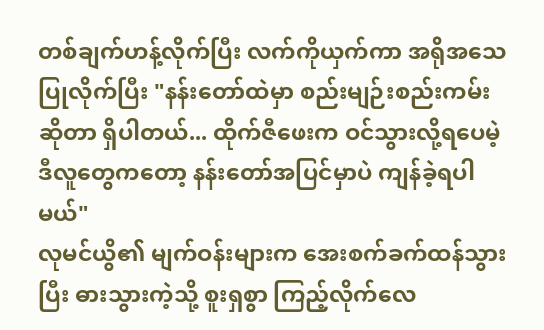တစ်ချက်ဟန့်လိုက်ပြီး လက်ကိုယှက်ကာ အရိုအသေပြုလိုက်ပြီး "နန်းတော်ထဲမှာ စည်းမျဉ်းစည်းကမ်းဆိုတာ ရှိပါတယ်... ထိုက်ဇီဖေးက ဝင်သွားလို့ရပေမဲ့ ဒီလူတွေကတော့ နန်းတော်အပြင်မှာပဲ ကျန်ခဲ့ရပါမယ်"
လုမင်ယွိ၏ မျက်ဝန်းများက အေးစက်ခက်ထန်သွားပြီး ဓားသွားကဲ့သို့ စူးရှစွာ ကြည့်လိုက်လေ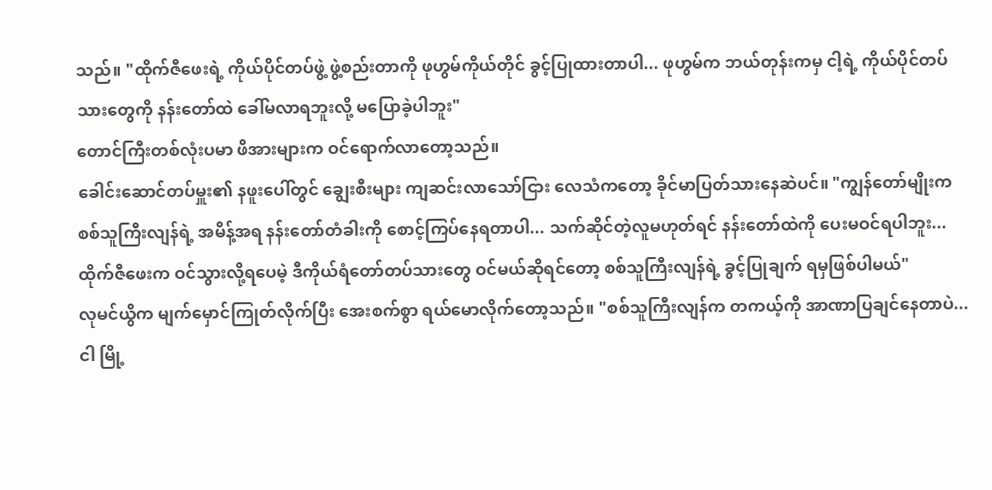သည်။ "ထိုက်ဇီဖေးရဲ့ ကိုယ်ပိုင်တပ်ဖွဲ့ ဖွဲ့စည်းတာကို ဖုဟွမ်ကိုယ်တိုင် ခွင့်ပြုထားတာပါ... ဖုဟွမ်က ဘယ်တုန်းကမှ ငါ့ရဲ့ ကိုယ်ပိုင်တပ်သားတွေကို နန်းတော်ထဲ ခေါ်မလာရဘူးလို့ မပြောခဲ့ပါဘူး"
တောင်ကြီးတစ်လုံးပမာ ဖိအားများက ဝင်ရောက်လာတော့သည်။
ခေါင်းဆောင်တပ်မှူး၏ နဖူးပေါ်တွင် ချွေးစီးများ ကျဆင်းလာသော်ငြား လေသံကတော့ ခိုင်မာပြတ်သားနေဆဲပင်။ "ကျွန်တော်မျိုးက စစ်သူကြီးလျန်ရဲ့ အမိန့်အရ နန်းတော်တံခါးကို စောင့်ကြပ်နေရတာပါ... သက်ဆိုင်တဲ့လူမဟုတ်ရင် နန်းတော်ထဲကို ပေးမဝင်ရပါဘူး... ထိုက်ဇီဖေးက ဝင်သွားလို့ရပေမဲ့ ဒီကိုယ်ရံတော်တပ်သားတွေ ဝင်မယ်ဆိုရင်တော့ စစ်သူကြီးလျန်ရဲ့ ခွင့်ပြုချက် ရမှဖြစ်ပါမယ်"
လုမင်ယွိက မျက်မှောင်ကြုတ်လိုက်ပြီး အေးစက်စွာ ရယ်မောလိုက်တော့သည်။ "စစ်သူကြီးလျန်က တကယ့်ကို အာဏာပြချင်နေတာပဲ... ငါ မြို့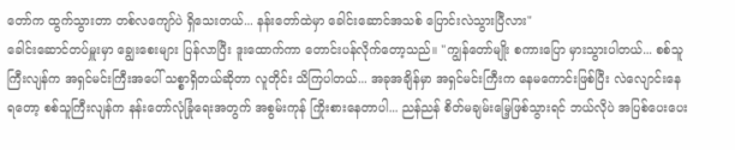တော်က ထွက်သွားတာ တစ်လကျော်ပဲ ရှိသေးတယ်... နန်းတော်ထဲမှာ ခေါင်းဆောင်အသစ် ပြောင်းလဲသွားပြီလား"
ခေါင်းဆောင်တပ်မှူးမှာ ချွေးစေးများ ပြန်လာပြီး ဒူးထောက်ကာ တောင်းပန်လိုက်တော့သည်။ "ကျွန်တော်မျိုး စကားပြော မှားသွားပါတယ်... စစ်သူကြီးလျန်က အရှင်မင်းကြီးအပေါ် သစ္စာရှိတယ်ဆိုတာ လူတိုင်း သိကြပါတယ်... အခုအချိန်မှာ အရှင်မင်းကြီးက နေမကောင်းဖြစ်ပြီး လဲလျောင်းနေရတော့ စစ်သူကြီးလျန်က နန်းတော်လုံခြုံရေးအတွက် အစွမ်းကုန် ကြိုးစားနေတာပါ... ညန်ညန် စိတ်မချမ်းမြေ့ဖြစ်သွားရင် ဘယ်လိုပဲ အပြစ်ပေးပေး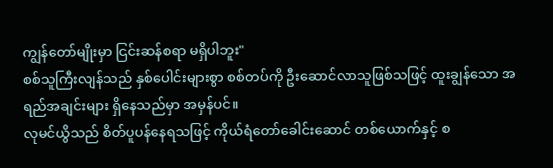ကျွန်တော်မျိုးမှာ ငြင်းဆန်စရာ မရှိပါဘူး"
စစ်သူကြီးလျန်သည် နှစ်ပေါင်းများစွာ စစ်တပ်ကို ဦးဆောင်လာသူဖြစ်သဖြင့် ထူးချွန်သော အရည်အချင်းများ ရှိနေသည်မှာ အမှန်ပင်။
လုမင်ယွိသည် စိတ်ပူပန်နေရသဖြင့် ကိုယ်ရံတော်ခေါင်းဆောင် တစ်ယောက်နှင့် စ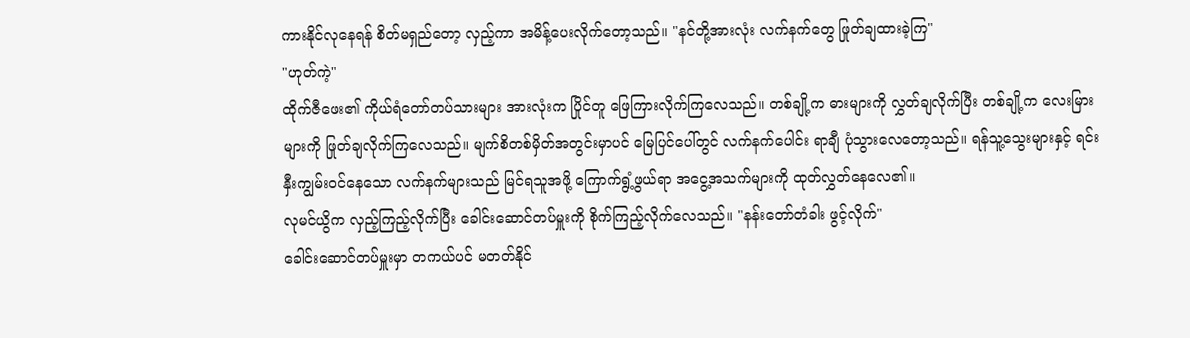ကားနိုင်လုနေရန် စိတ်မရှည်တော့ လှည့်ကာ အမိန့်ပေးလိုက်တော့သည်။ "နင်တို့အားလုံး လက်နက်တွေ ဖြုတ်ချထားခဲ့ကြ"
"ဟုတ်ကဲ့"
ထိုက်ဇီဖေး၏ ကိုယ်ရံတော်တပ်သားများ အားလုံးက ပြိုင်တူ ဖြေကြားလိုက်ကြလေသည်။ တစ်ချို့က ဓားများကို လွှတ်ချလိုက်ပြီး တစ်ချို့က လေးမြားများကို ဖြုတ်ချလိုက်ကြလေသည်။ မျက်စိတစ်မှိတ်အတွင်းမှာပင် မြေပြင်ပေါ်တွင် လက်နက်ပေါင်း ရာချီ ပုံသွားလေတော့သည်။ ရန်သူ့သွေးများနှင့် ရင်းနှီးကျွမ်းဝင်နေသော လက်နက်များသည် မြင်ရသူအဖို့ ကြောက်ရွံ့ဖွယ်ရာ အငွေ့အသက်များကို ထုတ်လွှတ်နေလေ၏။
လုမင်ယွိက လှည့်ကြည့်လိုက်ပြီး ခေါင်းဆောင်တပ်မှူးကို စိုက်ကြည့်လိုက်လေသည်။ "နန်းတော်တံခါး ဖွင့်လိုက်"
ခေါင်းဆောင်တပ်မှူးမှာ တကယ်ပင် မတတ်နိုင်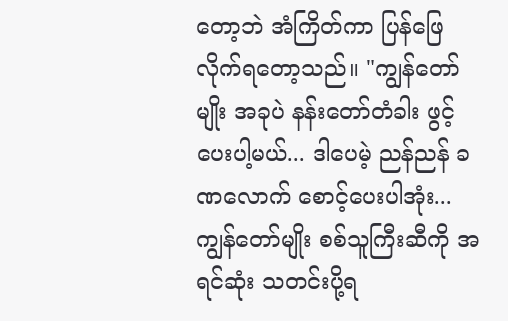တော့ဘဲ အံကြိတ်ကာ ပြန်ဖြေလိုက်ရတော့သည်။ "ကျွန်တော်မျိုး အခုပဲ နန်းတော်တံခါး ဖွင့်ပေးပါ့မယ်... ဒါပေမဲ့ ညန်ညန် ခဏလောက် စောင့်ပေးပါအုံး... ကျွန်တော်မျိုး စစ်သူကြီးဆီကို အရင်ဆုံး သတင်းပို့ရ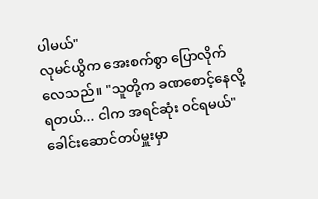ပါမယ်"
လုမင်ယွိက အေးစက်စွာ ပြောလိုက်လေသည်။ "သူတို့က ခဏစောင့်နေလို့ရတယ်... ငါက အရင်ဆုံး ဝင်ရမယ်"
ခေါင်းဆောင်တပ်မှူးမှာ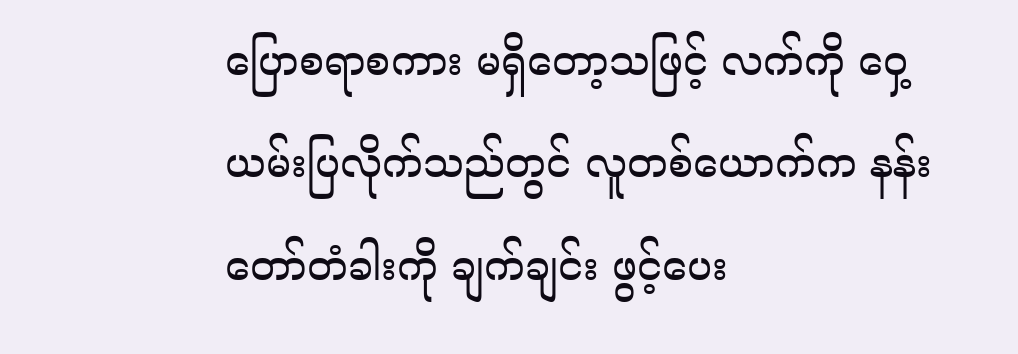ပြောစရာစကား မရှိတော့သဖြင့် လက်ကို ဝှေ့ယမ်းပြလိုက်သည်တွင် လူတစ်ယောက်က နန်းတော်တံခါးကို ချက်ချင်း ဖွင့်ပေး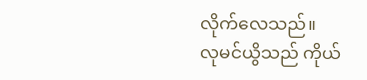လိုက်လေသည်။
လုမင်ယွိသည် ကိုယ်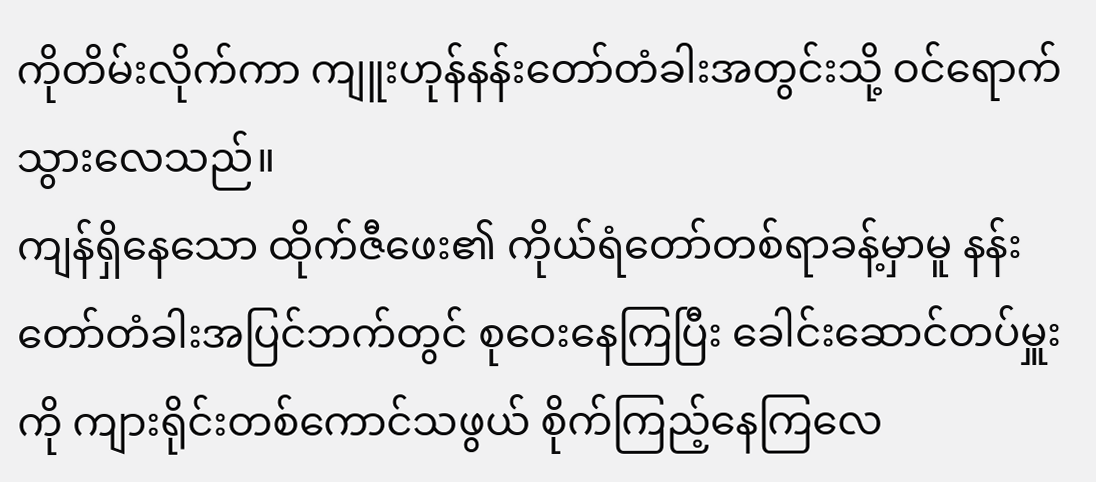ကိုတိမ်းလိုက်ကာ ကျူးဟုန်နန်းတော်တံခါးအတွင်းသို့ ဝင်ရောက်သွားလေသည်။
ကျန်ရှိနေသော ထိုက်ဇီဖေး၏ ကိုယ်ရံတော်တစ်ရာခန့်မှာမူ နန်းတော်တံခါးအပြင်ဘက်တွင် စုဝေးနေကြပြီး ခေါင်းဆောင်တပ်မှူးကို ကျားရိုင်းတစ်ကောင်သဖွယ် စိုက်ကြည့်နေကြလေ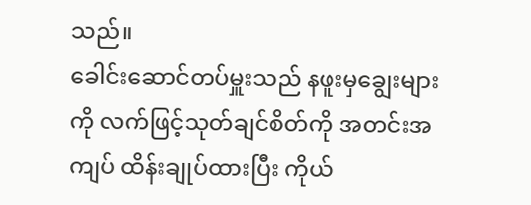သည်။
ခေါင်းဆောင်တပ်မှူးသည် နဖူးမှချွေးများကို လက်ဖြင့်သုတ်ချင်စိတ်ကို အတင်းအကျပ် ထိန်းချုပ်ထားပြီး ကိုယ်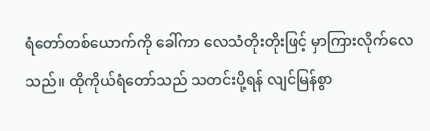ရံတော်တစ်ယောက်ကို ခေါ်ကာ လေသံတိုးတိုးဖြင့် မှာကြားလိုက်လေသည်။ ထိုကိုယ်ရံတော်သည် သတင်းပို့ရန် လျင်မြန်စွာ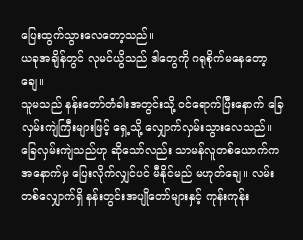ပြေးထွက်သွားလေတော့သည်။
ယခုအချိန်တွင် လုမင်ယွိသည် ဒါတွေကို ဂရုစိုက်မနေတော့ချေ။
သူမသည် နန်းတော်တံခါးအတွင်းသို့ ဝင်ရောက်ပြီးနောက် ခြေလှမ်းကျဲကြီးများဖြင့် ရှေ့သို့ လျှောက်လှမ်းသွားလေသည်။
ခြေလှမ်းကျဲသည်ဟု ဆိုသော်လည်း သာမန်လူတစ်ယောက်က အနောက်မှ ပြေးလိုက်လျှင်ပင် မီနိုင်မည် မဟုတ်ချေ။ လမ်းတစ်လျှောက်ရှိ နန်းတွင်းအပျိုတော်များနှင့် ကုန်းကုန်း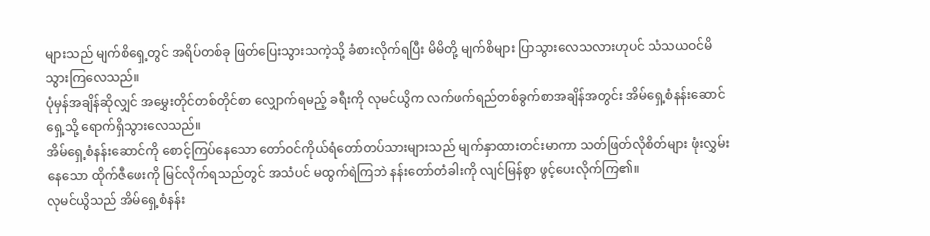များသည် မျက်စိရှေ့တွင် အရိပ်တစ်ခု ဖြတ်ပြေးသွားသကဲ့သို့ ခံစားလိုက်ရပြီး မိမိတို့ မျက်စိများ ပြာသွားလေသလားဟုပင် သံသယဝင်မိသွားကြလေသည်။
ပုံမှန်အချိန်ဆိုလျှင် အမွှေးတိုင်တစ်တိုင်စာ လျှောက်ရမည့် ခရီးကို လုမင်ယွိက လက်ဖက်ရည်တစ်ခွက်စာအချိန်အတွင်း အိမ်ရှေ့စံနန်းဆောင်ရှေ့သို့ ရောက်ရှိသွားလေသည်။
အိမ်ရှေ့စံနန်းဆောင်ကို စောင့်ကြပ်နေသော တော်ဝင်ကိုယ်ရံတော်တပ်သားများသည် မျက်နှာထားတင်းမာကာ သတ်ဖြတ်လိုစိတ်များ ဖုံးလွှမ်းနေသော ထိုက်ဇီဖေးကို မြင်လိုက်ရသည်တွင် အသံပင် မထွက်ရဲကြဘဲ နန်းတော်တံခါးကို လျင်မြန်စွာ ဖွင့်ပေးလိုက်ကြ၏။
လုမင်ယွိသည် အိမ်ရှေ့စံနန်း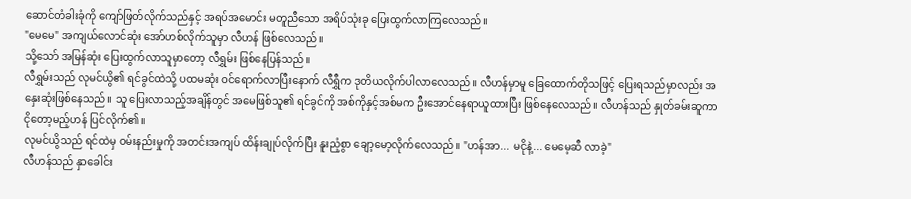ဆောင်တံခါးခုံကို ကျော်ဖြတ်လိုက်သည်နှင့် အရပ်အမောင်း မတူညီသော အရိပ်သုံးခု ပြေးထွက်လာကြလေသည်။
"မေမေ" အကျယ်လောင်ဆုံး အော်ဟစ်လိုက်သူမှာ လီဟန် ဖြစ်လေသည်။
သို့သော် အမြန်ဆုံး ပြေးထွက်လာသူမှာတော့ လီရွှမ်း ဖြစ်နေပြန်သည်။
လီရွှမ်းသည် လုမင်ယွိ၏ ရင်ခွင်ထဲသို့ ပထမဆုံး ဝင်ရောက်လာပြီးနောက် လီရွှီက ဒုတိယလိုက်ပါလာလေသည်။ လီဟန်မှာမူ ခြေထောက်တိုသဖြင့် ပြေးရသည်မှာလည်း အနှေးဆုံးဖြစ်နေသည်။ သူ ပြေးလာသည့်အချိန်တွင် အမေဖြစ်သူ၏ ရင်ခွင်ကို အစ်ကိုနှင့်အစ်မက ဦးအောင်နေရာယူထားပြီး ဖြစ်နေလေသည်။ လီဟန်သည် နှုတ်ခမ်းဆူကာ ငိုတော့မည့်ဟန် ပြင်လိုက်၏။
လုမင်ယွိသည် ရင်ထဲမှ ဝမ်းနည်းမှုကို အတင်းအကျပ် ထိန်းချုပ်လိုက်ပြီး နူးညံ့စွာ ချော့မော့လိုက်လေသည်။ "ဟန်အာ... မငိုနဲ့... မေမေ့ဆီ လာခဲ့"
လီဟန်သည် နှာခေါင်း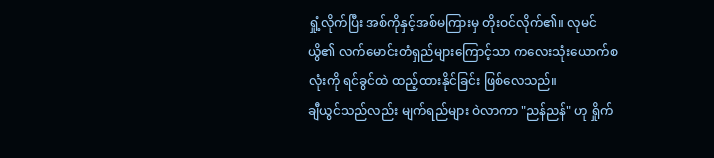ရှုံ့လိုက်ပြီး အစ်ကိုနှင့်အစ်မကြားမှ တိုးဝင်လိုက်၏။ လုမင်ယွိ၏ လက်မောင်းတံရှည်များကြောင့်သာ ကလေးသုံးယောက်စလုံးကို ရင်ခွင်ထဲ ထည့်ထားနိုင်ခြင်း ဖြစ်လေသည်။
ချီယွင်သည်လည်း မျက်ရည်များ ဝဲလာကာ "ညန်ညန်" ဟု ရှိုက်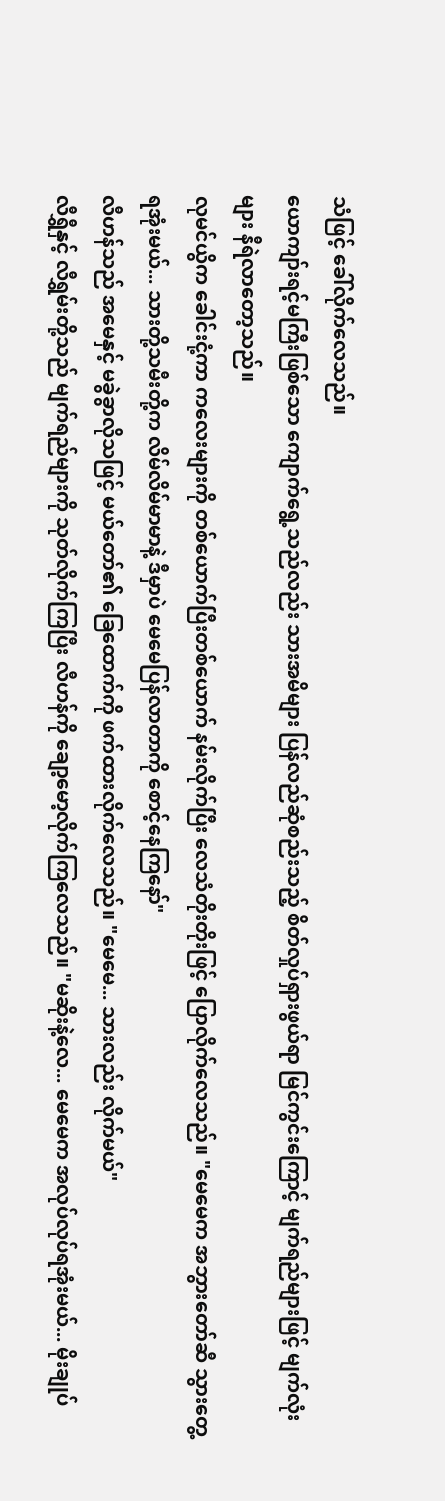သံဖြင့် ခေါ်လိုက်လေသည်။
ယောကျာ်းရင့်မကြီးဖြစ်သော ကျောက်ရွေ့သည်လည်း သားအမိများ ပြန်လည်ဆုံစည်းသည့် စိတ်လှုပ်ရှားဖွယ်ရာ မြင်ကွင်းကြောင့် မျက်ရည်များဖြင့် မျက်လုံးများ နီရဲလာတော့သည်။
လုမင်ယွိက ခေါင်းငုံ့ကာ ကလေးများကို တစ်ယောက်ပြီးတစ်ယောက် နမ်းလိုက်ပြီး လေသံတိုးတိုးဖြင့် ပြောလိုက်လေသည်။ "မေမေက အဘွားတော်ဆီ သွားတွေ့ရအုံးမယ်... သားတို့သမီးတို့က လိမ်လိမ်မာမာနဲ့ ဒီမှာပဲ မေမေပြန်လာတာကို စောင့်နေကြနော်"
လီဟန်သည် အမေနှင့် မခွဲခွာလိုသဖြင့် မယ်တော်၏ ခြေထောက်ကို ဖက်ထားလိုက်လေသည်။ "မေမေ... သားလည်း လိုက်မယ်"
လီရွှီနှင့် လီရွှမ်းတို့သည် မျက်ရည်များကို သုတ်လိုက်ကြပြီး လီဟန်ကို ချော့မော့လိုက်ကြလေသည်။ "မဆိုးနဲ့လေ... မေမေက အလုပ်လုပ်ရအုံးမယ်... မိုးချုပ်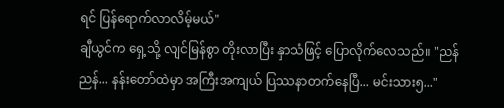ရင် ပြန်ရောက်လာလိမ့်မယ်"
ချီယွင်က ရှေ့သို့ လျင်မြန်စွာ တိုးလာပြီး နှာသံဖြင့် ပြောလိုက်လေသည်။ "ညန်ညန်... နန်းတော်ထဲမှာ အကြီးအကျယ် ပြဿနာတက်နေပြီ... မင်းသား၅..."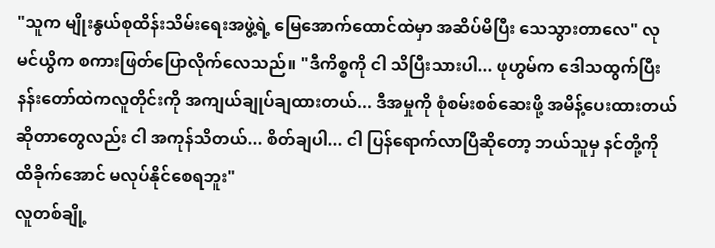"သူက မျိုးနွယ်စုထိန်းသိမ်းရေးအဖွဲ့ရဲ့ မြေအောက်ထောင်ထဲမှာ အဆိပ်မိပြီး သေသွားတာလေ" လုမင်ယွိက စကားဖြတ်ပြောလိုက်လေသည်။ "ဒီကိစ္စကို ငါ သိပြီးသားပါ... ဖုဟွမ်က ဒေါသထွက်ပြီး နန်းတော်ထဲကလူတိုင်းကို အကျယ်ချုပ်ချထားတယ်... ဒီအမှုကို စုံစမ်းစစ်ဆေးဖို့ အမိန့်ပေးထားတယ်ဆိုတာတွေလည်း ငါ အကုန်သိတယ်... စိတ်ချပါ... ငါ ပြန်ရောက်လာပြီဆိုတော့ ဘယ်သူမှ နင်တို့ကို ထိခိုက်အောင် မလုပ်နိုင်စေရဘူး"
လူတစ်ချို့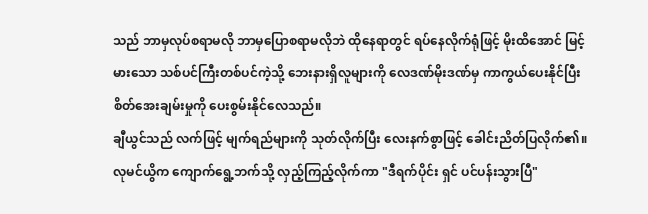သည် ဘာမှလုပ်စရာမလို ဘာမှပြောစရာမလိုဘဲ ထိုနေရာတွင် ရပ်နေလိုက်ရုံဖြင့် မိုးထိအောင် မြင့်မားသော သစ်ပင်ကြီးတစ်ပင်ကဲ့သို့ ဘေးနားရှိလူများကို လေဒဏ်မိုးဒဏ်မှ ကာကွယ်ပေးနိုင်ပြီး စိတ်အေးချမ်းမှုကို ပေးစွမ်းနိုင်လေသည်။
ချီယွင်သည် လက်ဖြင့် မျက်ရည်များကို သုတ်လိုက်ပြီး လေးနက်စွာဖြင့် ခေါင်းညိတ်ပြလိုက်၏။
လုမင်ယွိက ကျောက်ရွေ့ဘက်သို့ လှည့်ကြည့်လိုက်ကာ "ဒီရက်ပိုင်း ရှင် ပင်ပန်းသွားပြီ"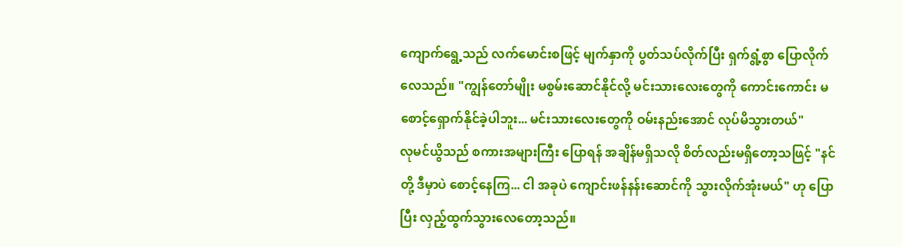ကျောက်ရွေ့သည် လက်မောင်းစဖြင့် မျက်နှာကို ပွတ်သပ်လိုက်ပြီး ရှက်ရွံ့စွာ ပြောလိုက်လေသည်။ "ကျွန်တော်မျိုး မစွမ်းဆောင်နိုင်လို့ မင်းသားလေးတွေကို ကောင်းကောင်း မစောင့်ရှောက်နိုင်ခဲ့ပါဘူး... မင်းသားလေးတွေကို ဝမ်းနည်းအောင် လုပ်မိသွားတယ်"
လုမင်ယွိသည် စကားအများကြီး ပြောရန် အချိန်မရှိသလို စိတ်လည်းမရှိတော့သဖြင့် "နင်တို့ ဒီမှာပဲ စောင့်နေကြ... ငါ အခုပဲ ကျောင်းဖန်နန်းဆောင်ကို သွားလိုက်အုံးမယ်" ဟု ပြောပြီး လှည့်ထွက်သွားလေတော့သည်။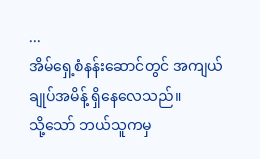...
အိမ်ရှေ့စံနန်းဆောင်တွင် အကျယ်ချုပ်အမိန့် ရှိနေလေသည်။
သို့သော် ဘယ်သူကမှ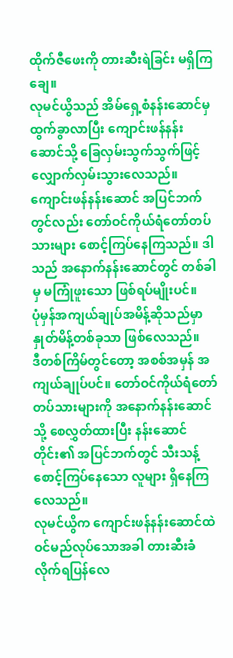ထိုက်ဇီဖေးကို တားဆီးရဲခြင်း မရှိကြချေ။
လုမင်ယွိသည် အိမ်ရှေ့စံနန်းဆောင်မှ ထွက်ခွာလာပြီး ကျောင်းဖန်နန်းဆောင်သို့ ခြေလှမ်းသွက်သွက်ဖြင့် လျှောက်လှမ်းသွားလေသည်။ ကျောင်းဖန်နန်းဆောင် အပြင်ဘက်တွင်လည်း တော်ဝင်ကိုယ်ရံတော်တပ်သားများ စောင့်ကြပ်နေကြသည်။ ဒါသည် အနောက်နန်းဆောင်တွင် တစ်ခါမှ မကြုံဖူးသော ဖြစ်ရပ်မျိုးပင်။
ပုံမှန်အကျယ်ချုပ်အမိန့်ဆိုသည်မှာ နှုတ်မိန့်တစ်ခုသာ ဖြစ်လေသည်။
ဒီတစ်ကြိမ်တွင်တော့ အစစ်အမှန် အကျယ်ချုပ်ပင်။ တော်ဝင်ကိုယ်ရံတော်တပ်သားများကို အနောက်နန်းဆောင်သို့ စေလွှတ်ထားပြီး နန်းဆောင်တိုင်း၏ အပြင်ဘက်တွင် သီးသန့်စောင့်ကြပ်နေသော လူများ ရှိနေကြလေသည်။
လုမင်ယွိက ကျောင်းဖန်နန်းဆောင်ထဲ ဝင်မည်လုပ်သောအခါ တားဆီးခံလိုက်ရပြန်လေ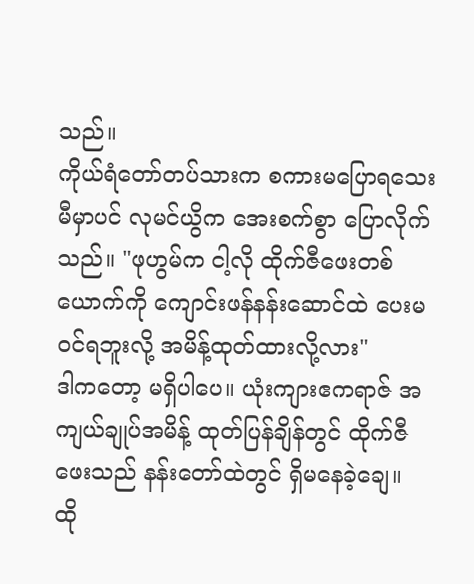သည်။
ကိုယ်ရံတော်တပ်သားက စကားမပြောရသေးမီမှာပင် လုမင်ယွိက အေးစက်စွာ ပြောလိုက်သည်။ "ဖုဟွမ်က ငါ့လို ထိုက်ဇီဖေးတစ်ယောက်ကို ကျောင်းဖန်နန်းဆောင်ထဲ ပေးမဝင်ရဘူးလို့ အမိန့်ထုတ်ထားလို့လား"
ဒါကတော့ မရှိပါပေ။ ယုံးကျားဧကရာဇ် အကျယ်ချုပ်အမိန့် ထုတ်ပြန်ချိန်တွင် ထိုက်ဇီဖေးသည် နန်းတော်ထဲတွင် ရှိမနေခဲ့ချေ။
ထို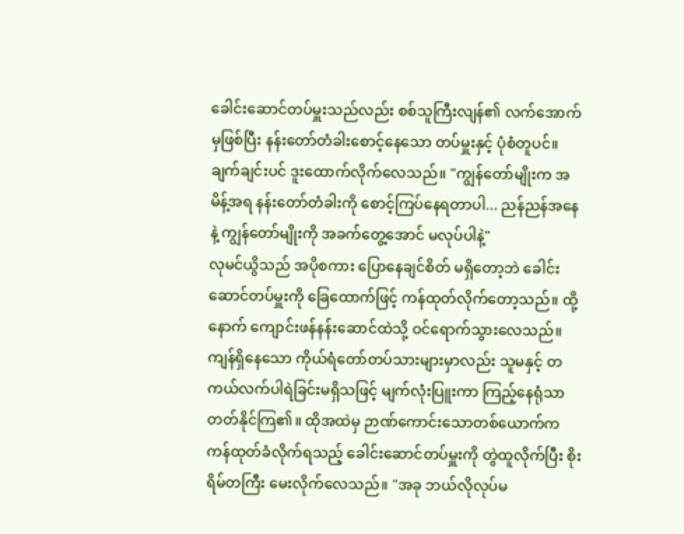ခေါင်းဆောင်တပ်မှူးသည်လည်း စစ်သူကြီးလျန်၏ လက်အောက်မှဖြစ်ပြီး နန်းတော်တံခါးစောင့်နေသော တပ်မှူးနှင့် ပုံစံတူပင်။ ချက်ချင်းပင် ဒူးထောက်လိုက်လေသည်။ "ကျွန်တော်မျိုးက အမိန့်အရ နန်းတော်တံခါးကို စောင့်ကြပ်နေရတာပါ... ညန်ညန်အနေနဲ့ ကျွန်တော်မျိုးကို အခက်တွေ့အောင် မလုပ်ပါနဲ့"
လုမင်ယွိသည် အပိုစကား ပြောနေချင်စိတ် မရှိတော့ဘဲ ခေါင်းဆောင်တပ်မှူးကို ခြေထောက်ဖြင့် ကန်ထုတ်လိုက်တော့သည်။ ထို့နောက် ကျောင်းဖန်နန်းဆောင်ထဲသို့ ဝင်ရောက်သွားလေသည်။
ကျန်ရှိနေသော ကိုယ်ရံတော်တပ်သားများမှာလည်း သူမနှင့် တကယ်လက်ပါရဲခြင်းမရှိသဖြင့် မျက်လုံးပြူးကာ ကြည့်နေရုံသာ တတ်နိုင်ကြ၏။ ထိုအထဲမှ ဉာဏ်ကောင်းသောတစ်ယောက်က ကန်ထုတ်ခံလိုက်ရသည့် ခေါင်းဆောင်တပ်မှူးကို တွဲထူလိုက်ပြီး စိုးရိမ်တကြီး မေးလိုက်လေသည်။ "အခု ဘယ်လိုလုပ်မ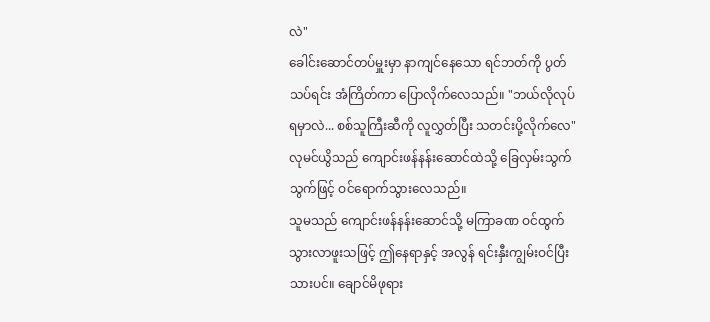လဲ"
ခေါင်းဆောင်တပ်မှူးမှာ နာကျင်နေသော ရင်ဘတ်ကို ပွတ်သပ်ရင်း အံကြိတ်ကာ ပြောလိုက်လေသည်။ "ဘယ်လိုလုပ်ရမှာလဲ... စစ်သူကြီးဆီကို လူလွှတ်ပြီး သတင်းပို့လိုက်လေ"
လုမင်ယွိသည် ကျောင်းဖန်နန်းဆောင်ထဲသို့ ခြေလှမ်းသွက်သွက်ဖြင့် ဝင်ရောက်သွားလေသည်။
သူမသည် ကျောင်းဖန်နန်းဆောင်သို့ မကြာခဏ ဝင်ထွက်သွားလာဖူးသဖြင့် ဤနေရာနှင့် အလွန် ရင်းနှီးကျွမ်းဝင်ပြီးသားပင်။ ချောင်မိဖုရား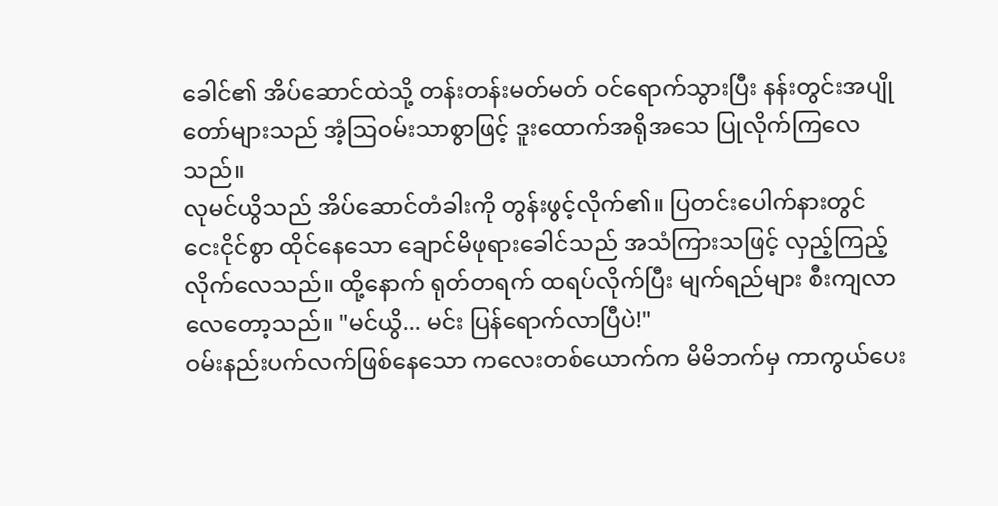ခေါင်၏ အိပ်ဆောင်ထဲသို့ တန်းတန်းမတ်မတ် ဝင်ရောက်သွားပြီး နန်းတွင်းအပျိုတော်များသည် အံ့သြဝမ်းသာစွာဖြင့် ဒူးထောက်အရိုအသေ ပြုလိုက်ကြလေသည်။
လုမင်ယွိသည် အိပ်ဆောင်တံခါးကို တွန်းဖွင့်လိုက်၏။ ပြတင်းပေါက်နားတွင် ငေးငိုင်စွာ ထိုင်နေသော ချောင်မိဖုရားခေါင်သည် အသံကြားသဖြင့် လှည့်ကြည့်လိုက်လေသည်။ ထို့နောက် ရုတ်တရက် ထရပ်လိုက်ပြီး မျက်ရည်များ စီးကျလာလေတော့သည်။ "မင်ယွိ... မင်း ပြန်ရောက်လာပြီပဲ!"
ဝမ်းနည်းပက်လက်ဖြစ်နေသော ကလေးတစ်ယောက်က မိမိဘက်မှ ကာကွယ်ပေး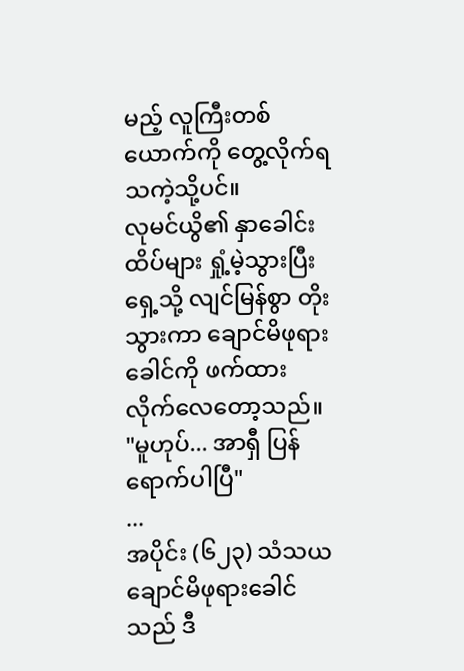မည့် လူကြီးတစ်ယောက်ကို တွေ့လိုက်ရသကဲ့သို့ပင်။
လုမင်ယွိ၏ နှာခေါင်းထိပ်များ ရှုံ့မဲ့သွားပြီး ရှေ့သို့ လျင်မြန်စွာ တိုးသွားကာ ချောင်မိဖုရားခေါင်ကို ဖက်ထားလိုက်လေတော့သည်။ "မူဟုပ်... အာရှီ ပြန်ရောက်ပါပြီ"
...
အပိုင်း (၆၂၃) သံသယ
ချောင်မိဖုရားခေါင်သည် ဒီ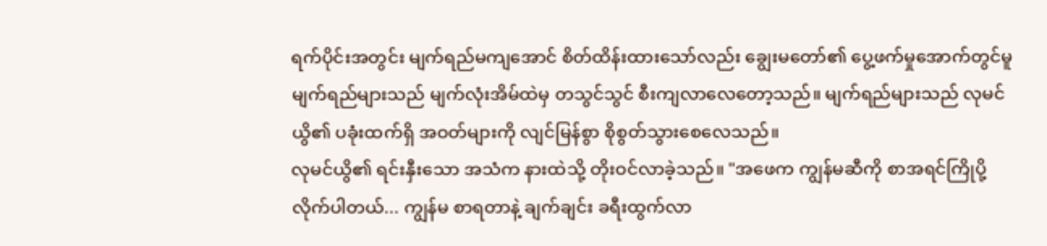ရက်ပိုင်းအတွင်း မျက်ရည်မကျအောင် စိတ်ထိန်းထားသော်လည်း ချွေးမတော်၏ ပွေ့ဖက်မှုအောက်တွင်မူ မျက်ရည်များသည် မျက်လုံးအိမ်ထဲမှ တသွင်သွင် စီးကျလာလေတော့သည်။ မျက်ရည်များသည် လုမင်ယွိ၏ ပခုံးထက်ရှိ အဝတ်များကို လျင်မြန်စွာ စိုစွတ်သွားစေလေသည်။
လုမင်ယွိ၏ ရင်းနှီးသော အသံက နားထဲသို့ တိုးဝင်လာခဲ့သည်။ "အဖေက ကျွန်မဆီကို စာအရင်ကြိုပို့လိုက်ပါတယ်... ကျွန်မ စာရတာနဲ့ ချက်ချင်း ခရီးထွက်လာ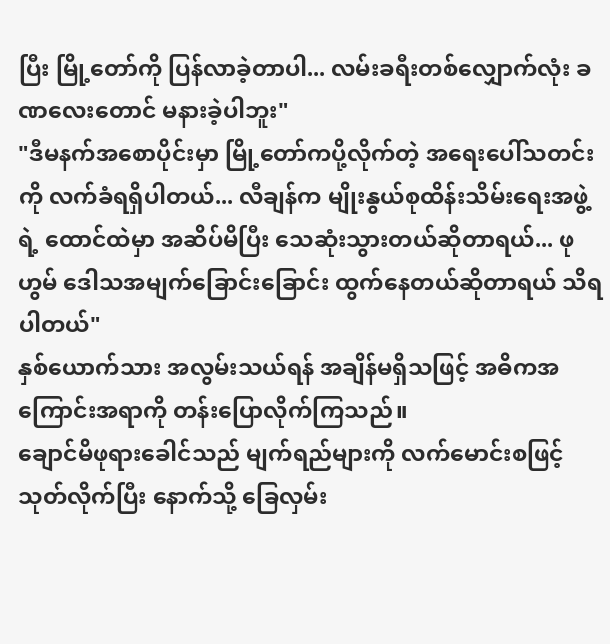ပြီး မြို့တော်ကို ပြန်လာခဲ့တာပါ... လမ်းခရီးတစ်လျှောက်လုံး ခဏလေးတောင် မနားခဲ့ပါဘူး"
"ဒီမနက်အစောပိုင်းမှာ မြို့တော်ကပို့လိုက်တဲ့ အရေးပေါ်သတင်းကို လက်ခံရရှိပါတယ်... လီချန်က မျိုးနွယ်စုထိန်းသိမ်းရေးအဖွဲ့ရဲ့ ထောင်ထဲမှာ အဆိပ်မိပြီး သေဆုံးသွားတယ်ဆိုတာရယ်... ဖုဟွမ် ဒေါသအမျက်ခြောင်းခြောင်း ထွက်နေတယ်ဆိုတာရယ် သိရပါတယ်"
နှစ်ယောက်သား အလွမ်းသယ်ရန် အချိန်မရှိသဖြင့် အဓိကအကြောင်းအရာကို တန်းပြောလိုက်ကြသည်။
ချောင်မိဖုရားခေါင်သည် မျက်ရည်များကို လက်မောင်းစဖြင့် သုတ်လိုက်ပြီး နောက်သို့ ခြေလှမ်း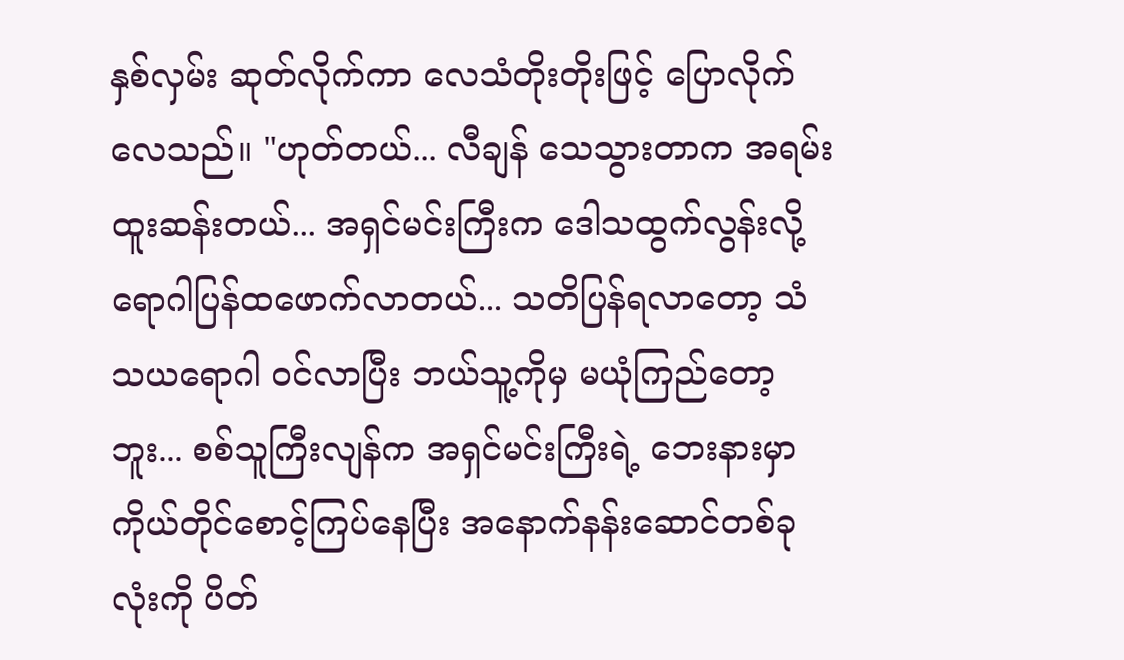နှစ်လှမ်း ဆုတ်လိုက်ကာ လေသံတိုးတိုးဖြင့် ပြောလိုက်လေသည်။ "ဟုတ်တယ်... လီချန် သေသွားတာက အရမ်း ထူးဆန်းတယ်... အရှင်မင်းကြီးက ဒေါသထွက်လွန်းလို့ ရောဂါပြန်ထဖောက်လာတယ်... သတိပြန်ရလာတော့ သံသယရောဂါ ဝင်လာပြီး ဘယ်သူ့ကိုမှ မယုံကြည်တော့ဘူး... စစ်သူကြီးလျန်က အရှင်မင်းကြီးရဲ့ ဘေးနားမှာ ကိုယ်တိုင်စောင့်ကြပ်နေပြီး အနောက်နန်းဆောင်တစ်ခုလုံးကို ပိတ်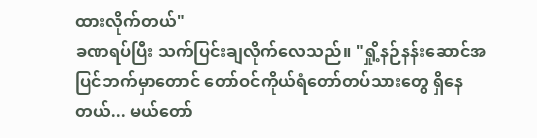ထားလိုက်တယ်"
ခဏရပ်ပြီး သက်ပြင်းချလိုက်လေသည်။ "ရှို့နဉ်နန်းဆောင်အပြင်ဘက်မှာတောင် တော်ဝင်ကိုယ်ရံတော်တပ်သားတွေ ရှိနေတယ်... မယ်တော်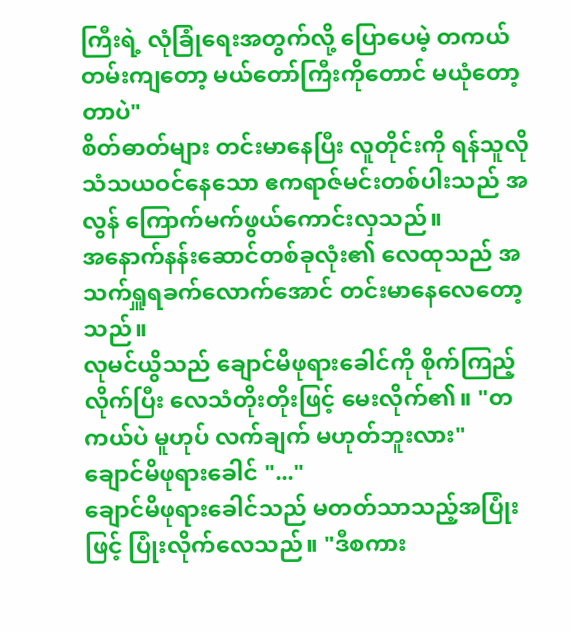ကြီးရဲ့ လုံခြုံရေးအတွက်လို့ ပြောပေမဲ့ တကယ်တမ်းကျတော့ မယ်တော်ကြီးကိုတောင် မယုံတော့တာပဲ"
စိတ်ဓာတ်များ တင်းမာနေပြီး လူတိုင်းကို ရန်သူလို သံသယဝင်နေသော ဧကရာဇ်မင်းတစ်ပါးသည် အလွန် ကြောက်မက်ဖွယ်ကောင်းလှသည်။
အနောက်နန်းဆောင်တစ်ခုလုံး၏ လေထုသည် အသက်ရှူရခက်လောက်အောင် တင်းမာနေလေတော့သည်။
လုမင်ယွိသည် ချောင်မိဖုရားခေါင်ကို စိုက်ကြည့်လိုက်ပြီး လေသံတိုးတိုးဖြင့် မေးလိုက်၏။ "တကယ်ပဲ မူဟုပ် လက်ချက် မဟုတ်ဘူးလား"
ချောင်မိဖုရားခေါင် "..."
ချောင်မိဖုရားခေါင်သည် မတတ်သာသည့်အပြုံးဖြင့် ပြုံးလိုက်လေသည်။ "ဒီစကား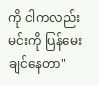ကို ငါကလည်း မင်းကို ပြန်မေးချင်နေတာ"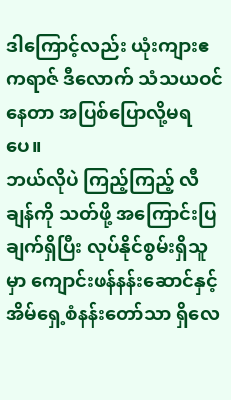ဒါကြောင့်လည်း ယုံးကျားဧကရာဇ် ဒီလောက် သံသယဝင်နေတာ အပြစ်ပြောလို့မရပေ။
ဘယ်လိုပဲ ကြည့်ကြည့် လီချန်ကို သတ်ဖို့ အကြောင်းပြချက်ရှိပြီး လုပ်နိုင်စွမ်းရှိသူမှာ ကျောင်းဖန်နန်းဆောင်နှင့် အိမ်ရှေ့စံနန်းတော်သာ ရှိလေ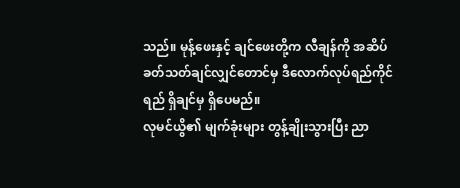သည်။ မုန့်ဖေးနှင့် ချင်ဖေးတို့က လီချန်ကို အဆိပ်ခတ်သတ်ချင်လျှင်တောင်မှ ဒီလောက်လုပ်ရည်ကိုင်ရည် ရှိချင်မှ ရှိပေမည်။
လုမင်ယွိ၏ မျက်ခုံးများ တွန့်ချိုးသွားပြီး ညာ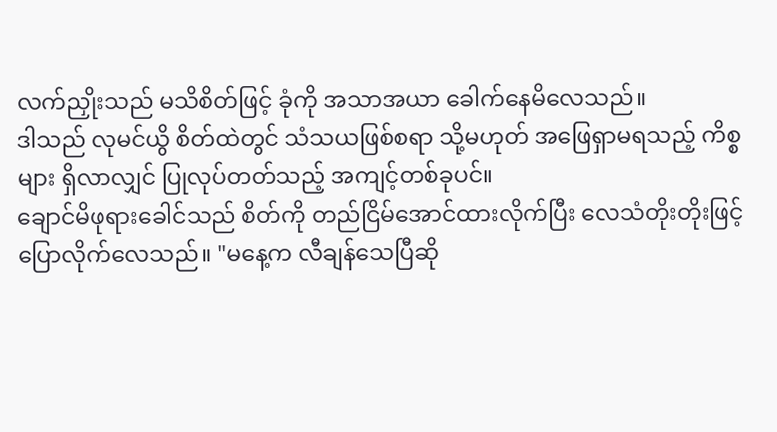လက်ညှိုးသည် မသိစိတ်ဖြင့် ခုံကို အသာအယာ ခေါက်နေမိလေသည်။
ဒါသည် လုမင်ယွိ စိတ်ထဲတွင် သံသယဖြစ်စရာ သို့မဟုတ် အဖြေရှာမရသည့် ကိစ္စများ ရှိလာလျှင် ပြုလုပ်တတ်သည့် အကျင့်တစ်ခုပင်။
ချောင်မိဖုရားခေါင်သည် စိတ်ကို တည်ငြိမ်အောင်ထားလိုက်ပြီး လေသံတိုးတိုးဖြင့် ပြောလိုက်လေသည်။ "မနေ့က လီချန်သေပြီဆို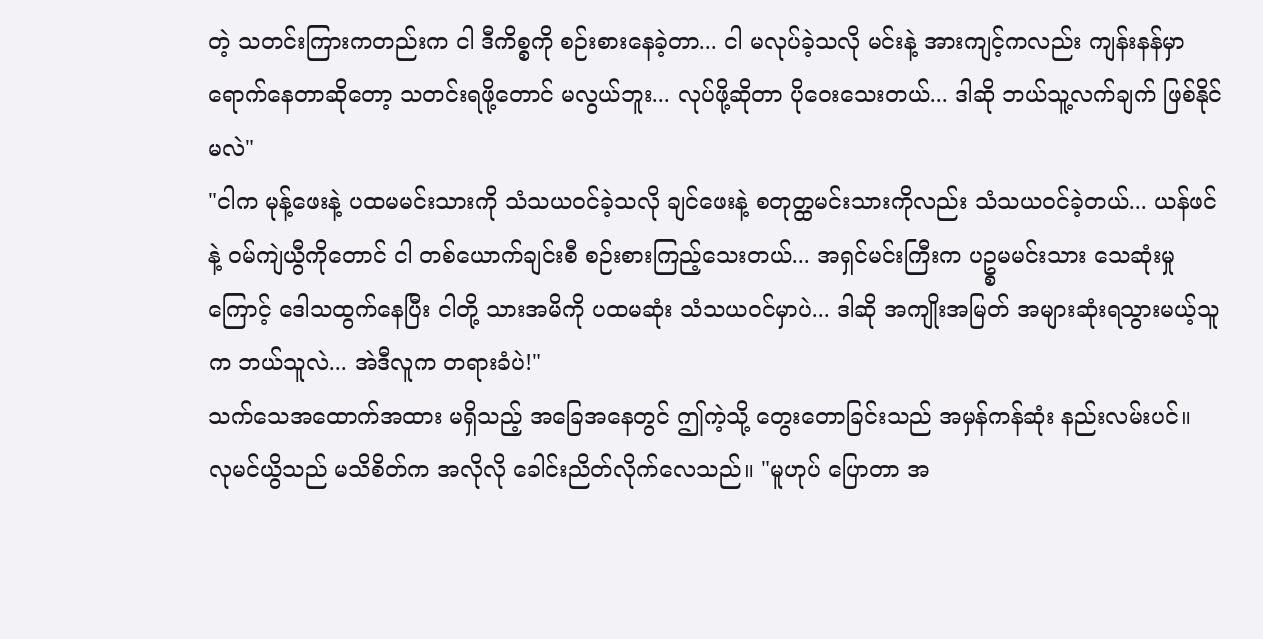တဲ့ သတင်းကြားကတည်းက ငါ ဒီကိစ္စကို စဉ်းစားနေခဲ့တာ... ငါ မလုပ်ခဲ့သလို မင်းနဲ့ အားကျင့်ကလည်း ကျန်းနန်မှာ ရောက်နေတာဆိုတော့ သတင်းရဖို့တောင် မလွယ်ဘူး... လုပ်ဖို့ဆိုတာ ပိုဝေးသေးတယ်... ဒါဆို ဘယ်သူ့လက်ချက် ဖြစ်နိုင်မလဲ"
"ငါက မုန့်ဖေးနဲ့ ပထမမင်းသားကို သံသယဝင်ခဲ့သလို ချင်ဖေးနဲ့ စတုတ္ထမင်းသားကိုလည်း သံသယဝင်ခဲ့တယ်... ယန်ဖင်နဲ့ ဝမ်ကျဲယွီကိုတောင် ငါ တစ်ယောက်ချင်းစီ စဉ်းစားကြည့်သေးတယ်... အရှင်မင်းကြီးက ပဥ္စမမင်းသား သေဆုံးမှုကြောင့် ဒေါသထွက်နေပြီး ငါတို့ သားအမိကို ပထမဆုံး သံသယဝင်မှာပဲ... ဒါဆို အကျိုးအမြတ် အများဆုံးရသွားမယ့်သူက ဘယ်သူလဲ... အဲဒီလူက တရားခံပဲ!"
သက်သေအထောက်အထား မရှိသည့် အခြေအနေတွင် ဤကဲ့သို့ တွေးတောခြင်းသည် အမှန်ကန်ဆုံး နည်းလမ်းပင်။
လုမင်ယွိသည် မသိစိတ်က အလိုလို ခေါင်းညိတ်လိုက်လေသည်။ "မူဟုပ် ပြောတာ အ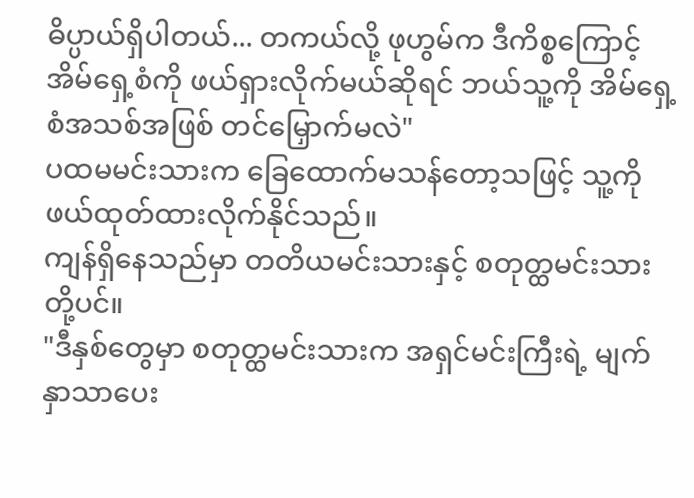ဓိပ္ပာယ်ရှိပါတယ်... တကယ်လို့ ဖုဟွမ်က ဒီကိစ္စကြောင့် အိမ်ရှေ့စံကို ဖယ်ရှားလိုက်မယ်ဆိုရင် ဘယ်သူ့ကို အိမ်ရှေ့စံအသစ်အဖြစ် တင်မြှောက်မလဲ"
ပထမမင်းသားက ခြေထောက်မသန်တော့သဖြင့် သူ့ကို ဖယ်ထုတ်ထားလိုက်နိုင်သည်။
ကျန်ရှိနေသည်မှာ တတိယမင်းသားနှင့် စတုတ္ထမင်းသားတို့ပင်။
"ဒီနှစ်တွေမှာ စတုတ္ထမင်းသားက အရှင်မင်းကြီးရဲ့ မျက်နှာသာပေး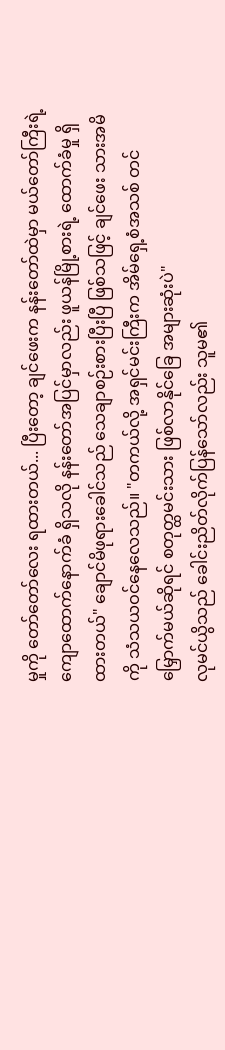မှုကို တော်တော်လေး ရထားတယ်... ပြီးတော့ ချင်ဖေးက နန်းတော်ထဲမှာ မယ်တော်ကြီးရဲ့ ကျောထောက်နောက်ခံ ရှိသလို နန်းတော်အပြင်မှာလည်း ဖူယန်မြို့စားရဲ့ ထောက်ခံမှု ရှိထားတယ်" ချောင်မိဖုရားခေါင်သည် သေချာစဉ်းစားပြီးပြီ ဖြစ်သဖြင့် ချင်ဖေး သားအမိကို သံသယဝင်နေလေသည်။ "တကယ်လို့ အရှင်မင်းကြီးက အိမ်ရှေ့စံအသစ် တင်မြှောက်မယ်ဆိုရင် စတုတ္ထမင်းသား ဖြစ်လာနိုင်ခြေ အများဆုံးပဲ"
လုမင်ယွိသည် ခေါင်းညိတ်လိုက်ပြန်သော်လည်း သူမ၏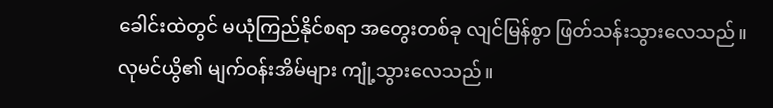ခေါင်းထဲတွင် မယုံကြည်နိုင်စရာ အတွေးတစ်ခု လျင်မြန်စွာ ဖြတ်သန်းသွားလေသည်။
လုမင်ယွိ၏ မျက်ဝန်းအိမ်များ ကျုံ့သွားလေသည်။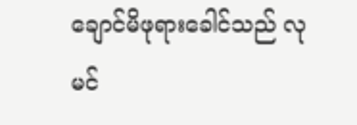ချောင်မိဖုရားခေါင်သည် လုမင်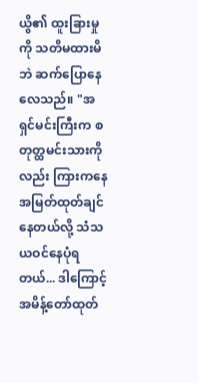ယွိ၏ ထူးခြားမှုကို သတိမထားမိဘဲ ဆက်ပြောနေလေသည်။ "အရှင်မင်းကြီးက စတုတ္ထမင်းသားကိုလည်း ကြားကနေ အမြတ်ထုတ်ချင်နေတယ်လို့ သံသယဝင်နေပုံရတယ်... ဒါကြောင့် အမိန့်တော်ထုတ်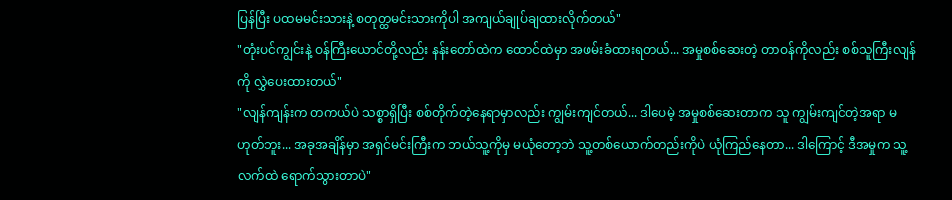ပြန်ပြီး ပထမမင်းသားနဲ့ စတုတ္ထမင်းသားကိုပါ အကျယ်ချုပ်ချထားလိုက်တယ်"
"တုံးပင်ကျွင်းနဲ့ ဝန်ကြီးယောင်တို့လည်း နန်းတော်ထဲက ထောင်ထဲမှာ အဖမ်းခံထားရတယ်... အမှုစစ်ဆေးတဲ့ တာဝန်ကိုလည်း စစ်သူကြီးလျန်ကို လွှဲပေးထားတယ်"
"လျန်ကျန်းက တကယ်ပဲ သစ္စာရှိပြီး စစ်တိုက်တဲ့နေရာမှာလည်း ကျွမ်းကျင်တယ်... ဒါပေမဲ့ အမှုစစ်ဆေးတာက သူ ကျွမ်းကျင်တဲ့အရာ မဟုတ်ဘူး... အခုအချိန်မှာ အရှင်မင်းကြီးက ဘယ်သူ့ကိုမှ မယုံတော့ဘဲ သူ့တစ်ယောက်တည်းကိုပဲ ယုံကြည်နေတာ... ဒါကြောင့် ဒီအမှုက သူ့လက်ထဲ ရောက်သွားတာပဲ"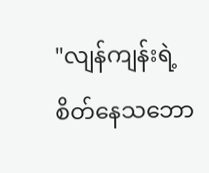"လျန်ကျန်းရဲ့ စိတ်နေသဘော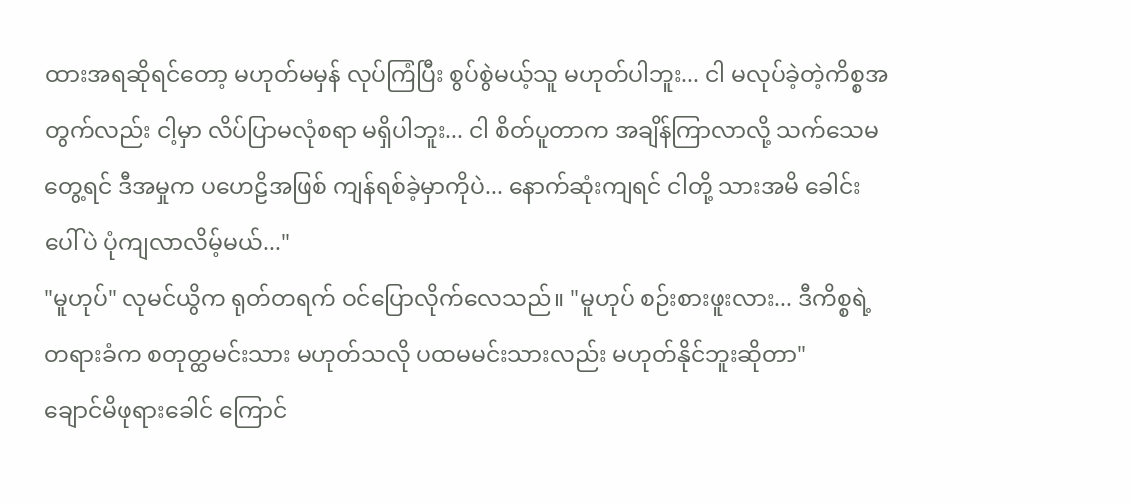ထားအရဆိုရင်တော့ မဟုတ်မမှန် လုပ်ကြံပြီး စွပ်စွဲမယ့်သူ မဟုတ်ပါဘူး... ငါ မလုပ်ခဲ့တဲ့ကိစ္စအတွက်လည်း ငါ့မှာ လိပ်ပြာမလုံစရာ မရှိပါဘူး... ငါ စိတ်ပူတာက အချိန်ကြာလာလို့ သက်သေမတွေ့ရင် ဒီအမှုက ပဟေဠိအဖြစ် ကျန်ရစ်ခဲ့မှာကိုပဲ... နောက်ဆုံးကျရင် ငါတို့ သားအမိ ခေါင်းပေါ်ပဲ ပုံကျလာလိမ့်မယ်..."
"မူဟုပ်" လုမင်ယွိက ရုတ်တရက် ဝင်ပြောလိုက်လေသည်။ "မူဟုပ် စဉ်းစားဖူးလား... ဒီကိစ္စရဲ့ တရားခံက စတုတ္ထမင်းသား မဟုတ်သလို ပထမမင်းသားလည်း မဟုတ်နိုင်ဘူးဆိုတာ"
ချောင်မိဖုရားခေါင် ကြောင်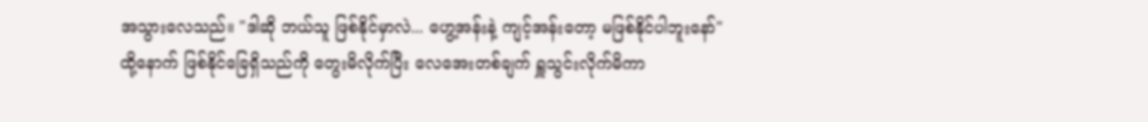အသွားလေသည်။ "ဒါဆို ဘယ်သူ ဖြစ်နိုင်မှာလဲ... ဟွေ့အန်းနဲ့ ကျင့်အန်းတော့ မဖြစ်နိုင်ပါဘူးနော်"
ထို့နောက် ဖြစ်နိုင်ခြေရှိသည်ကို တွေးမိလိုက်ပြီး လေအေးတစ်ချက် ရှူသွင်းလိုက်မိကာ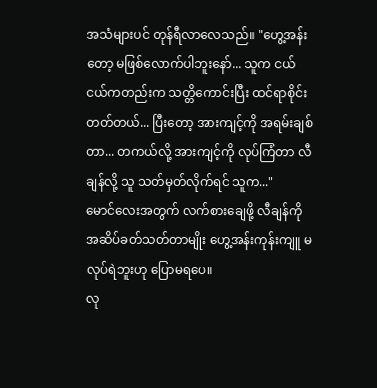အသံများပင် တုန်ရီလာလေသည်။ "ဟွေ့အန်းတော့ မဖြစ်လောက်ပါဘူးနော်... သူက ငယ်ငယ်ကတည်းက သတ္တိကောင်းပြီး ထင်ရာစိုင်းတတ်တယ်... ပြီးတော့ အားကျင့်ကို အရမ်းချစ်တာ... တကယ်လို့ အားကျင့်ကို လုပ်ကြံတာ လီချန်လို့ သူ သတ်မှတ်လိုက်ရင် သူက..."
မောင်လေးအတွက် လက်စားချေဖို့ လီချန်ကို အဆိပ်ခတ်သတ်တာမျိုး ဟွေ့အန်းကုန်းကျူ မလုပ်ရဲဘူးဟု ပြောမရပေ။
လု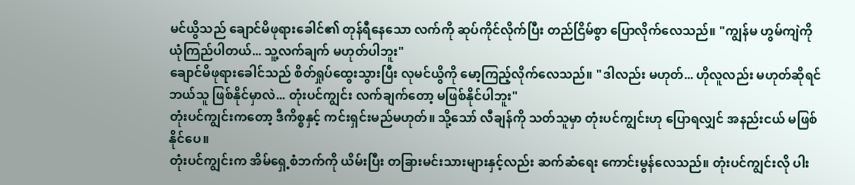မင်ယွိသည် ချောင်မိဖုရားခေါင်၏ တုန်ရီနေသော လက်ကို ဆုပ်ကိုင်လိုက်ပြီး တည်ငြိမ်စွာ ပြောလိုက်လေသည်။ "ကျွန်မ ဟွမ်ကျဲကို ယုံကြည်ပါတယ်... သူ့လက်ချက် မဟုတ်ပါဘူး"
ချောင်မိဖုရားခေါင်သည် စိတ်ရှုပ်ထွေးသွားပြီး လုမင်ယွိကို မော့ကြည့်လိုက်လေသည်။ "ဒါလည်း မဟုတ်... ဟိုလူလည်း မဟုတ်ဆိုရင် ဘယ်သူ ဖြစ်နိုင်မှာလဲ... တုံးပင်ကျွင်း လက်ချက်တော့ မဖြစ်နိုင်ပါဘူး"
တုံးပင်ကျွင်းကတော့ ဒီကိစ္စနှင့် ကင်းရှင်းမည်မဟုတ်။ သို့သော် လီချန်ကို သတ်သူမှာ တုံးပင်ကျွင်းဟု ပြောရလျှင် အနည်းငယ် မဖြစ်နိုင်ပေ။
တုံးပင်ကျွင်းက အိမ်ရှေ့စံဘက်ကို ယိမ်းပြီး တခြားမင်းသားများနှင့်လည်း ဆက်ဆံရေး ကောင်းမွန်လေသည်။ တုံးပင်ကျွင်းလို ပါး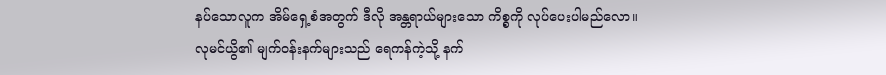နပ်သောလူက အိမ်ရှေ့စံအတွက် ဒီလို အန္တရာယ်များသော ကိစ္စကို လုပ်ပေးပါမည်လော။
လုမင်ယွိ၏ မျက်ဝန်းနက်များသည် ရေကန်ကဲ့သို့ နက်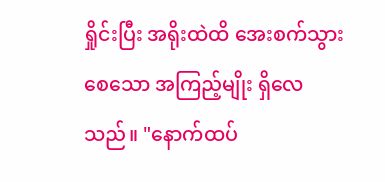ရှိုင်းပြီး အရိုးထဲထိ အေးစက်သွားစေသော အကြည့်မျိုး ရှိလေသည်။ "နောက်ထပ်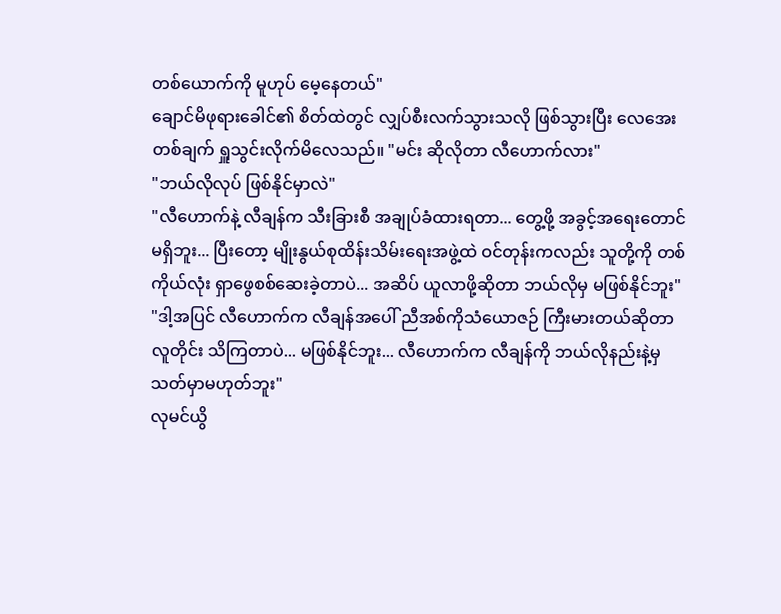တစ်ယောက်ကို မူဟုပ် မေ့နေတယ်"
ချောင်မိဖုရားခေါင်၏ စိတ်ထဲတွင် လျှပ်စီးလက်သွားသလို ဖြစ်သွားပြီး လေအေးတစ်ချက် ရှူသွင်းလိုက်မိလေသည်။ "မင်း ဆိုလိုတာ လီဟောက်လား"
"ဘယ်လိုလုပ် ဖြစ်နိုင်မှာလဲ"
"လီဟောက်နဲ့ လီချန်က သီးခြားစီ အချုပ်ခံထားရတာ... တွေ့ဖို့ အခွင့်အရေးတောင် မရှိဘူး... ပြီးတော့ မျိုးနွယ်စုထိန်းသိမ်းရေးအဖွဲ့ထဲ ဝင်တုန်းကလည်း သူတို့ကို တစ်ကိုယ်လုံး ရှာဖွေစစ်ဆေးခဲ့တာပဲ... အဆိပ် ယူလာဖို့ဆိုတာ ဘယ်လိုမှ မဖြစ်နိုင်ဘူး"
"ဒါ့အပြင် လီဟောက်က လီချန်အပေါ် ညီအစ်ကိုသံယောဇဉ် ကြီးမားတယ်ဆိုတာ လူတိုင်း သိကြတာပဲ... မဖြစ်နိုင်ဘူး... လီဟောက်က လီချန်ကို ဘယ်လိုနည်းနဲ့မှ သတ်မှာမဟုတ်ဘူး"
လုမင်ယွိ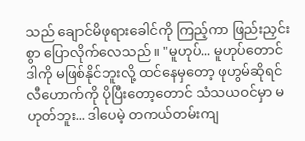သည် ချောင်မိဖုရားခေါင်ကို ကြည့်ကာ ဖြည်းညှင်းစွာ ပြောလိုက်လေသည်။ "မူဟုပ်... မူဟုပ်တောင် ဒါကို မဖြစ်နိုင်ဘူးလို့ ထင်နေမှတော့ ဖုဟွမ်ဆိုရင် လီဟောက်ကို ပိုပြီးတော့တောင် သံသယဝင်မှာ မဟုတ်ဘူး... ဒါပေမဲ့ တကယ်တမ်းကျ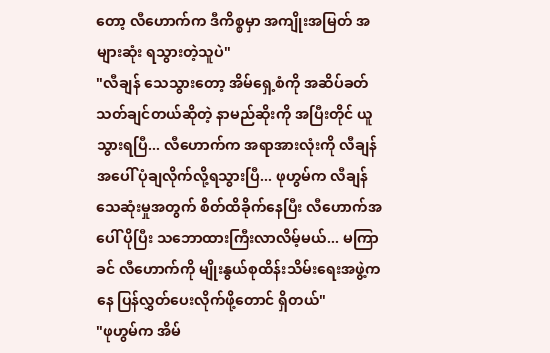တော့ လီဟောက်က ဒီကိစ္စမှာ အကျိုးအမြတ် အများဆုံး ရသွားတဲ့သူပဲ"
"လီချန် သေသွားတော့ အိမ်ရှေ့စံကို အဆိပ်ခတ်သတ်ချင်တယ်ဆိုတဲ့ နာမည်ဆိုးကို အပြီးတိုင် ယူသွားရပြီ... လီဟောက်က အရာအားလုံးကို လီချန်အပေါ် ပုံချလိုက်လို့ရသွားပြီ... ဖုဟွမ်က လီချန်သေဆုံးမှုအတွက် စိတ်ထိခိုက်နေပြီး လီဟောက်အပေါ် ပိုပြီး သဘောထားကြီးလာလိမ့်မယ်... မကြာခင် လီဟောက်ကို မျိုးနွယ်စုထိန်းသိမ်းရေးအဖွဲ့ကနေ ပြန်လွှတ်ပေးလိုက်ဖို့တောင် ရှိတယ်"
"ဖုဟွမ်က အိမ်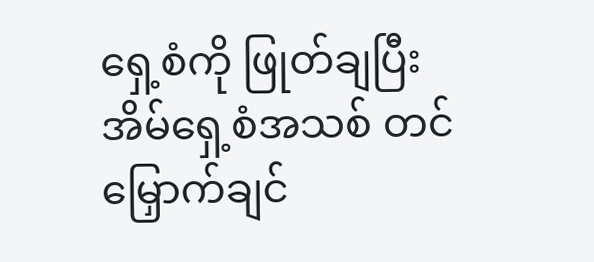ရှေ့စံကို ဖြုတ်ချပြီး အိမ်ရှေ့စံအသစ် တင်မြှောက်ချင်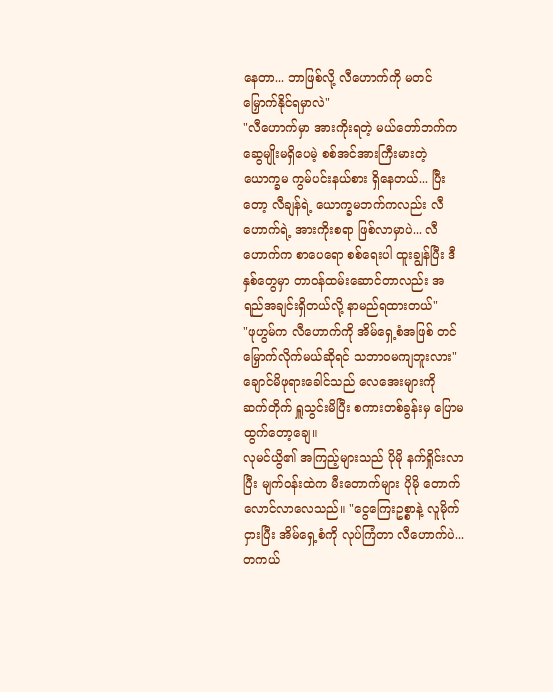နေတာ... ဘာဖြစ်လို့ လီဟောက်ကို မတင်မြှောက်နိုင်ရမှာလဲ"
"လီဟောက်မှာ အားကိုးရတဲ့ မယ်တော်ဘက်က ဆွေမျိုးမရှိပေမဲ့ စစ်အင်အားကြီးမားတဲ့ ယောက္ခမ ကွမ်ပင်းနယ်စား ရှိနေတယ်... ပြီးတော့ လီချန်ရဲ့ ယောက္ခမဘက်ကလည်း လီဟောက်ရဲ့ အားကိုးစရာ ဖြစ်လာမှာပဲ... လီဟောက်က စာပေရော စစ်ရေးပါ ထူးချွန်ပြီး ဒီနှစ်တွေမှာ တာဝန်ထမ်းဆောင်တာလည်း အရည်အချင်းရှိတယ်လို့ နာမည်ရထားတယ်"
"ဖုဟွမ်က လီဟောက်ကို အိမ်ရှေ့စံအဖြစ် တင်မြှောက်လိုက်မယ်ဆိုရင် သဘာဝမကျဘူးလား"
ချောင်မိဖုရားခေါင်သည် လေအေးများကို ဆက်တိုက် ရှူသွင်းမိပြီး စကားတစ်ခွန်းမှ ပြောမထွက်တော့ချေ။
လုမင်ယွိ၏ အကြည့်များသည် ပိုမို နက်ရှိုင်းလာပြီး မျက်ဝန်းထဲက မီးတောက်များ ပိုမို တောက်လောင်လာလေသည်။ "ငွေကြေးဥစ္စာနဲ့ လူမိုက်ငှားပြီး အိမ်ရှေ့စံကို လုပ်ကြံတာ လီဟောက်ပဲ... တကယ်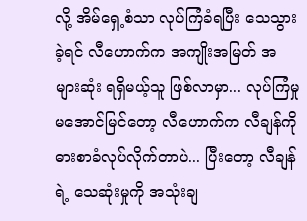လို့ အိမ်ရှေ့စံသာ လုပ်ကြံခံရပြီး သေသွားခဲ့ရင် လီဟောက်က အကျိုးအမြတ် အများဆုံး ရရှိမယ့်သူ ဖြစ်လာမှာ... လုပ်ကြံမှု မအောင်မြင်တော့ လီဟောက်က လီချန်ကို ဓားစာခံလုပ်လိုက်တာပဲ... ပြီးတော့ လီချန်ရဲ့ သေဆုံးမှုကို အသုံးချ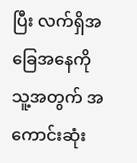ပြီး လက်ရှိအခြေအနေကို သူ့အတွက် အကောင်းဆုံး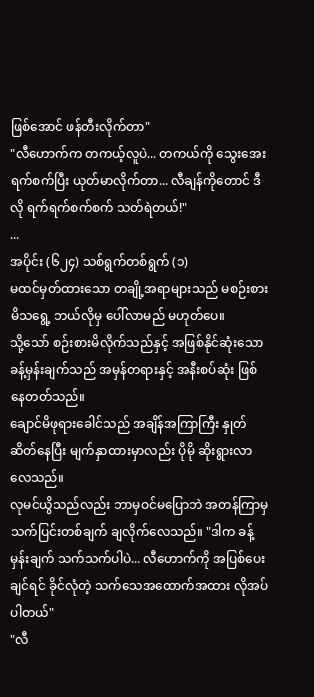ဖြစ်အောင် ဖန်တီးလိုက်တာ"
"လီဟောက်က တကယ့်လူပဲ... တကယ်ကို သွေးအေးရက်စက်ပြီး ယုတ်မာလိုက်တာ... လီချန်ကိုတောင် ဒီလို ရက်ရက်စက်စက် သတ်ရဲတယ်!"
...
အပိုင်း (၆၂၄) သစ်ရွက်တစ်ရွက် (၁)
မထင်မှတ်ထားသော တချို့အရာများသည် မစဉ်းစားမိသရွေ့ ဘယ်လိုမှ ပေါ်လာမည် မဟုတ်ပေ။
သို့သော် စဉ်းစားမိလိုက်သည်နှင့် အဖြစ်နိုင်ဆုံးသော ခန့်မှန်းချက်သည် အမှန်တရားနှင့် အနီးစပ်ဆုံး ဖြစ်နေတတ်သည်။
ချောင်မိဖုရားခေါင်သည် အချိန်အကြာကြီး နှုတ်ဆိတ်နေပြီး မျက်နှာထားမှာလည်း ပိုမို ဆိုးရွားလာလေသည်။
လုမင်ယွိသည်လည်း ဘာမှဝင်မပြောဘဲ အတန်ကြာမှ သက်ပြင်းတစ်ချက် ချလိုက်လေသည်။ "ဒါက ခန့်မှန်းချက် သက်သက်ပါပဲ... လီဟောက်ကို အပြစ်ပေးချင်ရင် ခိုင်လုံတဲ့ သက်သေအထောက်အထား လိုအပ်ပါတယ်"
"လီ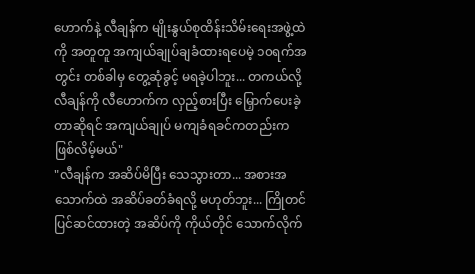ဟောက်နဲ့ လီချန်က မျိုးနွယ်စုထိန်းသိမ်းရေးအဖွဲ့ထဲကို အတူတူ အကျယ်ချုပ်ချခံထားရပေမဲ့ ၁၀ရက်အတွင်း တစ်ခါမှ တွေ့ဆုံခွင့် မရခဲ့ပါဘူး... တကယ်လို့ လီချန်ကို လီဟောက်က လှည့်စားပြီး မြှောက်ပေးခဲ့တာဆိုရင် အကျယ်ချုပ် မကျခံရခင်ကတည်းက ဖြစ်လိမ့်မယ်"
"လီချန်က အဆိပ်မိပြီး သေသွားတာ... အစားအသောက်ထဲ အဆိပ်ခတ်ခံရလို့ မဟုတ်ဘူး... ကြိုတင်ပြင်ဆင်ထားတဲ့ အဆိပ်ကို ကိုယ်တိုင် သောက်လိုက်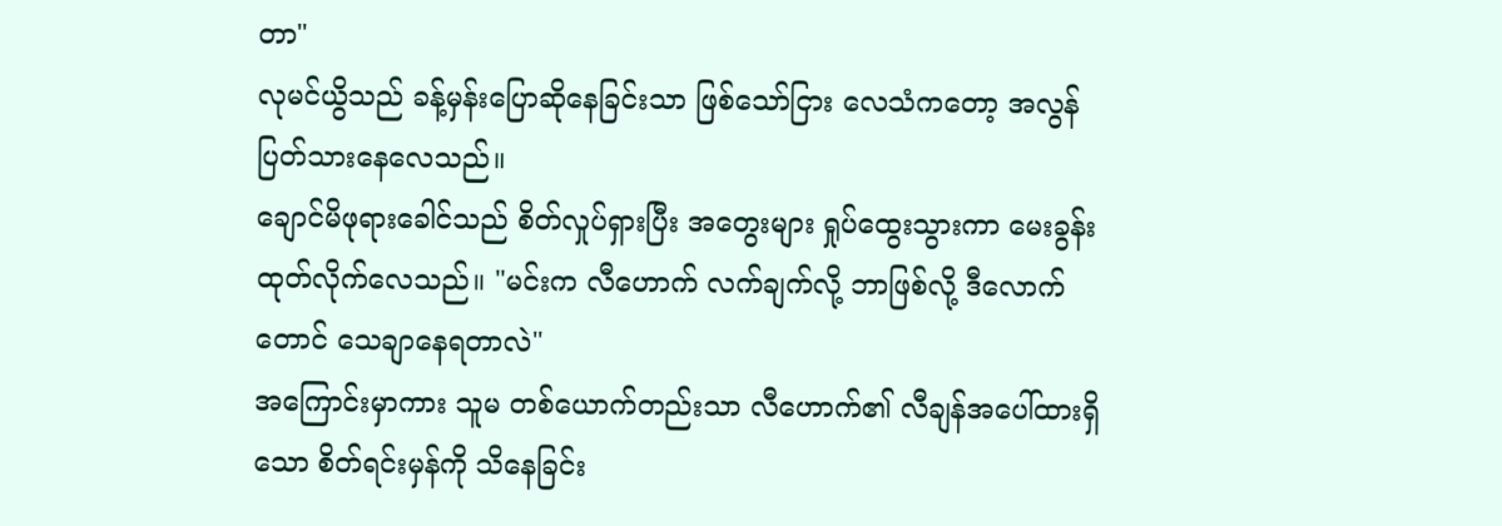တာ"
လုမင်ယွိသည် ခန့်မှန်းပြောဆိုနေခြင်းသာ ဖြစ်သော်ငြား လေသံကတော့ အလွန် ပြတ်သားနေလေသည်။
ချောင်မိဖုရားခေါင်သည် စိတ်လှုပ်ရှားပြီး အတွေးများ ရှုပ်ထွေးသွားကာ မေးခွန်းထုတ်လိုက်လေသည်။ "မင်းက လီဟောက် လက်ချက်လို့ ဘာဖြစ်လို့ ဒီလောက်တောင် သေချာနေရတာလဲ"
အကြောင်းမှာကား သူမ တစ်ယောက်တည်းသာ လီဟောက်၏ လီချန်အပေါ်ထားရှိသော စိတ်ရင်းမှန်ကို သိနေခြင်း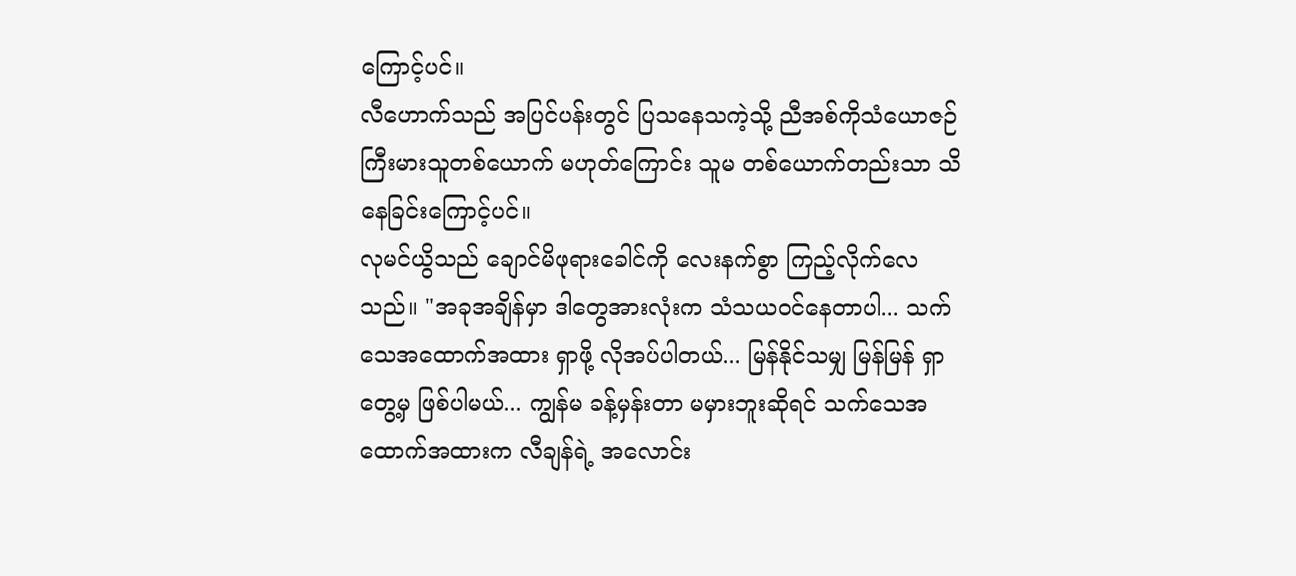ကြောင့်ပင်။
လီဟောက်သည် အပြင်ပန်းတွင် ပြသနေသကဲ့သို့ ညီအစ်ကိုသံယောဇဉ် ကြီးမားသူတစ်ယောက် မဟုတ်ကြောင်း သူမ တစ်ယောက်တည်းသာ သိနေခြင်းကြောင့်ပင်။
လုမင်ယွိသည် ချောင်မိဖုရားခေါင်ကို လေးနက်စွာ ကြည့်လိုက်လေသည်။ "အခုအချိန်မှာ ဒါတွေအားလုံးက သံသယဝင်နေတာပါ... သက်သေအထောက်အထား ရှာဖို့ လိုအပ်ပါတယ်... မြန်နိုင်သမျှ မြန်မြန် ရှာတွေ့မှ ဖြစ်ပါမယ်... ကျွန်မ ခန့်မှန်းတာ မမှားဘူးဆိုရင် သက်သေအထောက်အထားက လီချန်ရဲ့ အလောင်း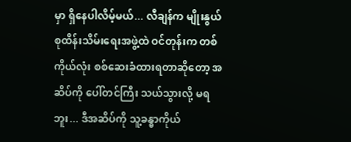မှာ ရှိနေပါလိမ့်မယ်... လီချန်က မျိုးနွယ်စုထိန်းသိမ်းရေးအဖွဲ့ထဲ ဝင်တုန်းက တစ်ကိုယ်လုံး စစ်ဆေးခံထားရတာဆိုတော့ အဆိပ်ကို ပေါ်တင်ကြီး သယ်သွားလို့ မရဘူး... ဒီအဆိပ်ကို သူ့ခန္ဓာကိုယ်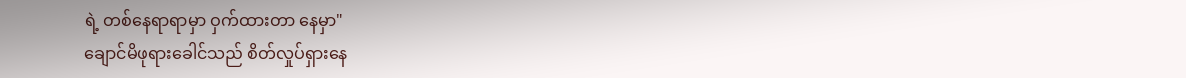ရဲ့ တစ်နေရာရာမှာ ဝှက်ထားတာ နေမှာ"
ချောင်မိဖုရားခေါင်သည် စိတ်လှုပ်ရှားနေ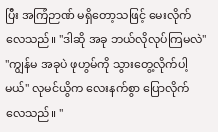ပြီး အကြံဉာဏ် မရှိတော့သဖြင့် မေးလိုက်လေသည်။ "ဒါဆို အခု ဘယ်လိုလုပ်ကြမလဲ"
"ကျွန်မ အခုပဲ ဖုဟွမ်ကို သွားတွေ့လိုက်ပါ့မယ်" လုမင်ယွိက လေးနက်စွာ ပြောလိုက်လေသည်။ "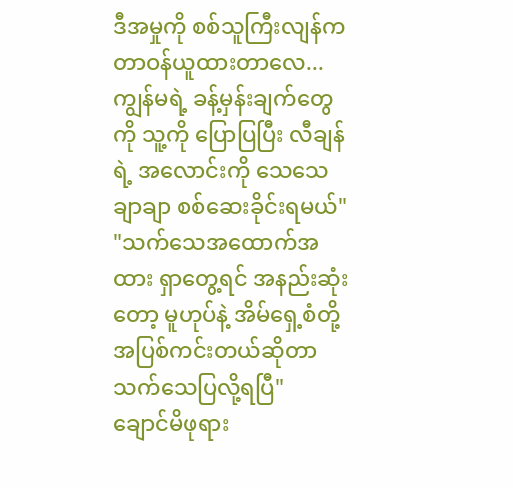ဒီအမှုကို စစ်သူကြီးလျန်က တာဝန်ယူထားတာလေ... ကျွန်မရဲ့ ခန့်မှန်းချက်တွေကို သူ့ကို ပြောပြပြီး လီချန်ရဲ့ အလောင်းကို သေသေချာချာ စစ်ဆေးခိုင်းရမယ်"
"သက်သေအထောက်အထား ရှာတွေ့ရင် အနည်းဆုံးတော့ မူဟုပ်နဲ့ အိမ်ရှေ့စံတို့ အပြစ်ကင်းတယ်ဆိုတာ သက်သေပြလို့ရပြီ"
ချောင်မိဖုရား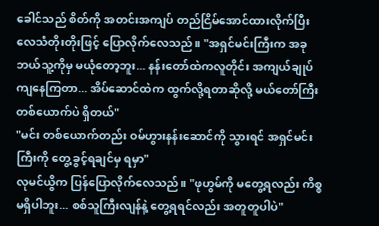ခေါင်သည် စိတ်ကို အတင်းအကျပ် တည်ငြိမ်အောင်ထားလိုက်ပြီး လေသံတိုးတိုးဖြင့် ပြောလိုက်လေသည်။ "အရှင်မင်းကြီးက အခု ဘယ်သူ့ကိုမှ မယုံတော့ဘူး... နန်းတော်ထဲကလူတိုင်း အကျယ်ချုပ်ကျနေကြတာ... အိပ်ဆောင်ထဲက ထွက်လို့ရတာဆိုလို့ မယ်တော်ကြီး တစ်ယောက်ပဲ ရှိတယ်"
"မင်း တစ်ယောက်တည်း ဝမ်ဟွားနန်းဆောင်ကို သွားရင် အရှင်မင်းကြီးကို တွေ့ခွင့်ရချင်မှ ရမှာ"
လုမင်ယွိက ပြန်ပြောလိုက်လေသည်။ "ဖုဟွမ်ကို မတွေ့ရလည်း ကိစ္စမရှိပါဘူး... စစ်သူကြီးလျန်နဲ့ တွေ့ရရင်လည်း အတူတူပါပဲ"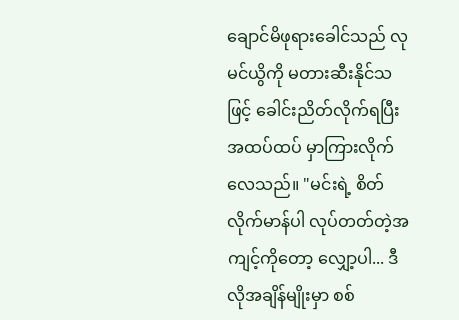ချောင်မိဖုရားခေါင်သည် လုမင်ယွိကို မတားဆီးနိုင်သဖြင့် ခေါင်းညိတ်လိုက်ရပြီး အထပ်ထပ် မှာကြားလိုက်လေသည်။ "မင်းရဲ့ စိတ်လိုက်မာန်ပါ လုပ်တတ်တဲ့အကျင့်ကိုတော့ လျှော့ပါ... ဒီလိုအချိန်မျိုးမှာ စစ်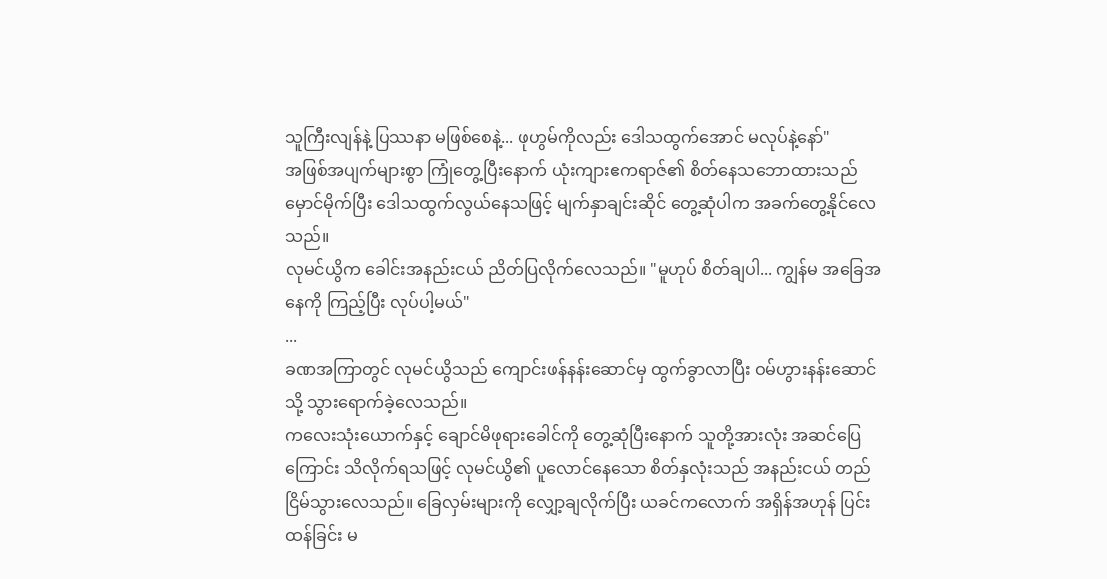သူကြီးလျန်နဲ့ ပြဿနာ မဖြစ်စေနဲ့... ဖုဟွမ်ကိုလည်း ဒေါသထွက်အောင် မလုပ်နဲ့နော်"
အဖြစ်အပျက်များစွာ ကြုံတွေ့ပြီးနောက် ယုံးကျားဧကရာဇ်၏ စိတ်နေသဘောထားသည် မှောင်မိုက်ပြီး ဒေါသထွက်လွယ်နေသဖြင့် မျက်နှာချင်းဆိုင် တွေ့ဆုံပါက အခက်တွေ့နိုင်လေသည်။
လုမင်ယွိက ခေါင်းအနည်းငယ် ညိတ်ပြလိုက်လေသည်။ "မူဟုပ် စိတ်ချပါ... ကျွန်မ အခြေအနေကို ကြည့်ပြီး လုပ်ပါ့မယ်"
...
ခဏအကြာတွင် လုမင်ယွိသည် ကျောင်းဖန်နန်းဆောင်မှ ထွက်ခွာလာပြီး ဝမ်ဟွားနန်းဆောင်သို့ သွားရောက်ခဲ့လေသည်။
ကလေးသုံးယောက်နှင့် ချောင်မိဖုရားခေါင်ကို တွေ့ဆုံပြီးနောက် သူတို့အားလုံး အဆင်ပြေကြောင်း သိလိုက်ရသဖြင့် လုမင်ယွိ၏ ပူလောင်နေသော စိတ်နှလုံးသည် အနည်းငယ် တည်ငြိမ်သွားလေသည်။ ခြေလှမ်းများကို လျှော့ချလိုက်ပြီး ယခင်ကလောက် အရှိန်အဟုန် ပြင်းထန်ခြင်း မ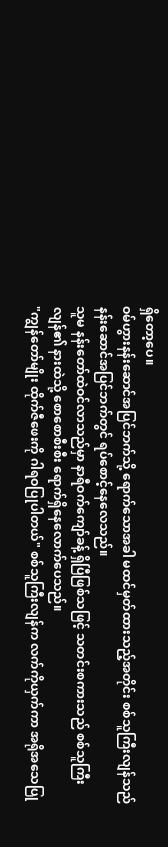ရှိတော့ပေ။
ဝမ်ဟွားနန်းဆောင်အပြင်ဘက်သို့ ရောက်သောအခါ မထင်မှတ်ထားသည့်အတိုင်း စစ်သူကြီးလျန်သည် နန်းဆောင်အပြင်ဘက်တွင် ရပ်စောင့်နေလေသည်။
သူမ နန်းတော်ထဲဝင်လာသည်မှာ နာရီဝက်ကျော်ခန့် ရှိပြီဖြစ်သဖြင့် သတင်းစကားသည် စစ်သူကြီးလျန်၏ နားထဲသို့ စောစောစီးစီး ရောက်ရှိနေလောက်ပေသည်။
"ကျွန်တော်မျိုး ထိုက်ဇီဖေးကို ဂါရဝပြုပါတယ်" စစ်သူကြီးလျန်က လက်ကိုယှက်ကာ အရိုအသေပြု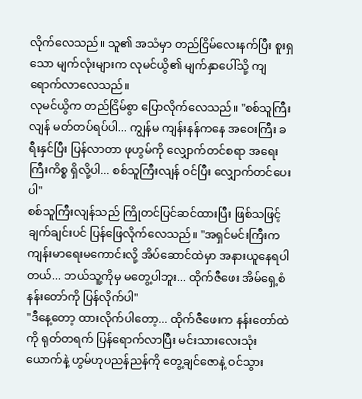လိုက်လေသည်။ သူ၏ အသံမှာ တည်ငြိမ်လေးနက်ပြီး စူးရှသော မျက်လုံးများက လုမင်ယွိ၏ မျက်နှာပေါ်သို့ ကျရောက်လာလေသည်။
လုမင်ယွိက တည်ငြိမ်စွာ ပြောလိုက်လေသည်။ "စစ်သူကြီးလျန် မတ်တပ်ရပ်ပါ... ကျွန်မ ကျန်းနန်ကနေ အဝေးကြီး ခရီးနှင်ပြီး ပြန်လာတာ ဖုဟွမ်ကို လျှောက်တင်စရာ အရေးကြီးကိစ္စ ရှိလို့ပါ... စစ်သူကြီးလျန် ဝင်ပြီး လျှောက်တင်ပေးပါ"
စစ်သူကြီးလျန်သည် ကြိုတင်ပြင်ဆင်ထားပြီး ဖြစ်သဖြင့် ချက်ချင်းပင် ပြန်ဖြေလိုက်လေသည်။ "အရှင်မင်းကြီးက ကျန်းမာရေးမကောင်းလို့ အိပ်ဆောင်ထဲမှာ အနားယူနေရပါတယ်... ဘယ်သူ့ကိုမှ မတွေ့ပါဘူး... ထိုက်ဇီဖေး အိမ်ရှေ့စံနန်းတော်ကို ပြန်လိုက်ပါ"
"ဒီနေ့တော့ ထားလိုက်ပါတော့... ထိုက်ဇီဖေးက နန်းတော်ထဲကို ရုတ်တရက် ပြန်ရောက်လာပြီး မင်းသားလေးသုံးယောက်နဲ့ ဟွမ်ဟုပညန်ညန်ကို တွေ့ချင်ဇောနဲ့ ဝင်သွား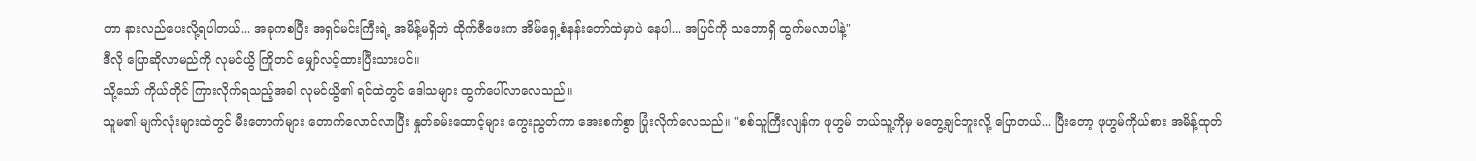တာ နားလည်ပေးလို့ရပါတယ်... အခုကစပြီး အရှင်မင်းကြီးရဲ့ အမိန့်မရှိဘဲ ထိုက်ဇီဖေးက အိမ်ရှေ့စံနန်းတော်ထဲမှာပဲ နေပါ... အပြင်ကို သဘောရှိ ထွက်မလာပါနဲ့"
ဒီလို ပြောဆိုလာမည်ကို လုမင်ယွိ ကြိုတင် မျှော်လင့်ထားပြီးသားပင်။
သို့သော် ကိုယ်တိုင် ကြားလိုက်ရသည့်အခါ လုမင်ယွိ၏ ရင်ထဲတွင် ဒေါသများ ထွက်ပေါ်လာလေသည်။
သူမ၏ မျက်လုံးများထဲတွင် မီးတောက်များ တောက်လောင်လာပြီး နှုတ်ခမ်းထောင့်များ ကွေးညွတ်ကာ အေးစက်စွာ ပြုံးလိုက်လေသည်။ "စစ်သူကြီးလျန်က ဖုဟွမ် ဘယ်သူ့ကိုမှ မတွေ့ချင်ဘူးလို့ ပြောတယ်... ပြီးတော့ ဖုဟွမ်ကိုယ်စား အမိန့်ထုတ်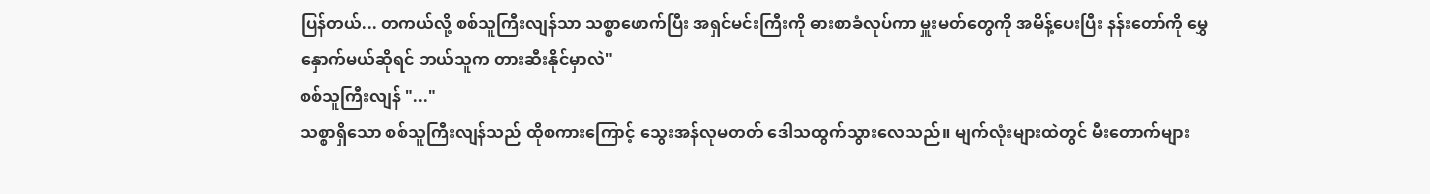ပြန်တယ်... တကယ်လို့ စစ်သူကြီးလျန်သာ သစ္စာဖောက်ပြီး အရှင်မင်းကြီးကို ဓားစာခံလုပ်ကာ မှူးမတ်တွေကို အမိန့်ပေးပြီး နန်းတော်ကို မွှေနှောက်မယ်ဆိုရင် ဘယ်သူက တားဆီးနိုင်မှာလဲ"
စစ်သူကြီးလျန် "..."
သစ္စာရှိသော စစ်သူကြီးလျန်သည် ထိုစကားကြောင့် သွေးအန်လုမတတ် ဒေါသထွက်သွားလေသည်။ မျက်လုံးများထဲတွင် မီးတောက်များ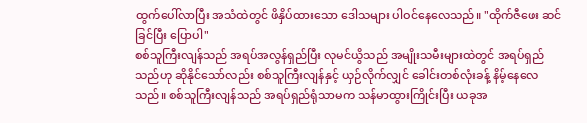ထွက်ပေါ်လာပြီး အသံထဲတွင် ဖိနှိပ်ထားသော ဒေါသများ ပါဝင်နေလေသည်။ "ထိုက်ဇီဖေး ဆင်ခြင်ပြီး ပြောပါ"
စစ်သူကြီးလျန်သည် အရပ်အလွန်ရှည်ပြီး လုမင်ယွိသည် အမျိုးသမီးများထဲတွင် အရပ်ရှည်သည်ဟု ဆိုနိုင်သော်လည်း စစ်သူကြီးလျန်နှင့် ယှဉ်လိုက်လျှင် ခေါင်းတစ်လုံးခန့် နိမ့်နေလေသည်။ စစ်သူကြီးလျန်သည် အရပ်ရှည်ရုံသာမက သန်မာထွားကြိုင်းပြီး ယခုအ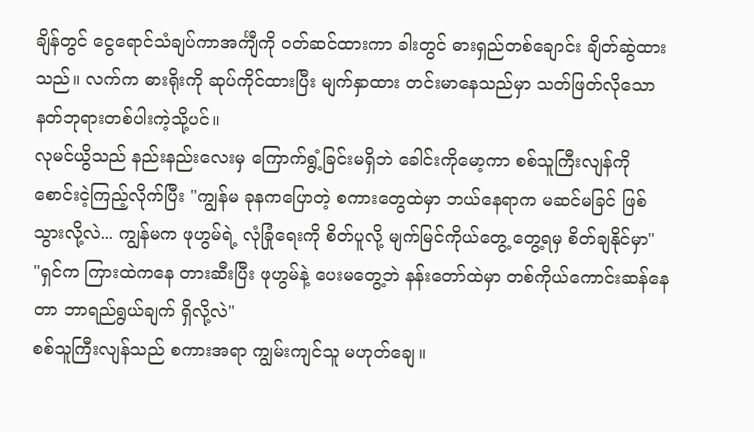ချိန်တွင် ငွေရောင်သံချပ်ကာအင်္ကျီကို ဝတ်ဆင်ထားကာ ခါးတွင် ဓားရှည်တစ်ချောင်း ချိတ်ဆွဲထားသည်။ လက်က ဓားရိုးကို ဆုပ်ကိုင်ထားပြီး မျက်နှာထား တင်းမာနေသည်မှာ သတ်ဖြတ်လိုသော နတ်ဘုရားတစ်ပါးကဲ့သို့ပင်။
လုမင်ယွိသည် နည်းနည်းလေးမှ ကြောက်ရွံ့ခြင်းမရှိဘဲ ခေါင်းကိုမော့ကာ စစ်သူကြီးလျန်ကို စောင်းငဲ့ကြည့်လိုက်ပြီး "ကျွန်မ ခုနကပြောတဲ့ စကားတွေထဲမှာ ဘယ်နေရာက မဆင်မခြင် ဖြစ်သွားလို့လဲ... ကျွန်မက ဖုဟွမ်ရဲ့ လုံခြုံရေးကို စိတ်ပူလို့ မျက်မြင်ကိုယ်တွေ့ တွေ့ရမှ စိတ်ချနိုင်မှာ"
"ရှင်က ကြားထဲကနေ တားဆီးပြီး ဖုဟွမ်နဲ့ ပေးမတွေ့ဘဲ နန်းတော်ထဲမှာ တစ်ကိုယ်ကောင်းဆန်နေတာ ဘာရည်ရွယ်ချက် ရှိလို့လဲ"
စစ်သူကြီးလျန်သည် စကားအရာ ကျွမ်းကျင်သူ မဟုတ်ချေ။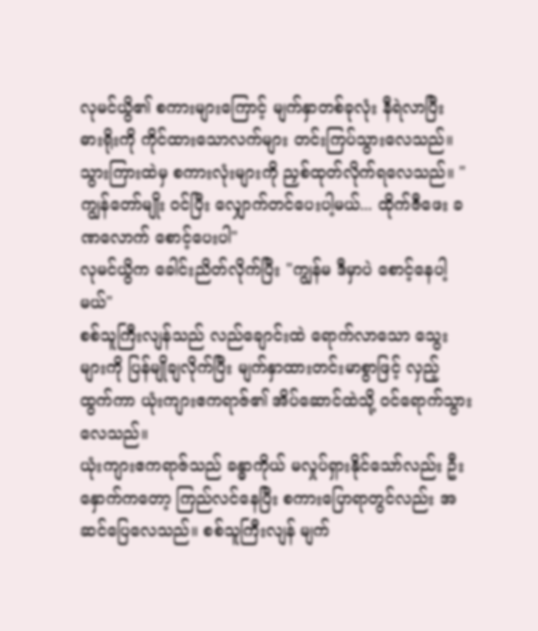လုမင်ယွိ၏ စကားများကြောင့် မျက်နှာတစ်ခုလုံး နီရဲလာပြီး ဓားရိုးကို ကိုင်ထားသောလက်များ တင်းကြပ်သွားလေသည်။ သွားကြားထဲမှ စကားလုံးများကို ညှစ်ထုတ်လိုက်ရလေသည်။ "ကျွန်တော်မျိုး ဝင်ပြီး လျှောက်တင်ပေးပါ့မယ်... ထိုက်ဇီဖေး ခဏလောက် စောင့်ပေးပါ"
လုမင်ယွိက ခေါင်းညိတ်လိုက်ပြီး "ကျွန်မ ဒီမှာပဲ စောင့်နေပါ့မယ်"
စစ်သူကြီးလျန်သည် လည်ချောင်းထဲ ရောက်လာသော သွေးများကို ပြန်မျိုချလိုက်ပြီး မျက်နှာထားတင်းမာစွာဖြင့် လှည့်ထွက်ကာ ယုံးကျားဧကရာဇ်၏ အိပ်ဆောင်ထဲသို့ ဝင်ရောက်သွားလေသည်။
ယုံးကျားဧကရာဇ်သည် ခန္ဓာကိုယ် မလှုပ်ရှားနိုင်သော်လည်း ဦးနှောက်ကတော့ ကြည်လင်နေပြီး စကားပြောရာတွင်လည်း အဆင်ပြေလေသည်။ စစ်သူကြီးလျန် မျက်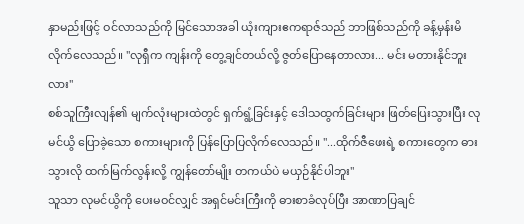နှာမည်းဖြင့် ဝင်လာသည်ကို မြင်သောအခါ ယုံးကျားဧကရာဇ်သည် ဘာဖြစ်သည်ကို ခန့်မှန်းမိလိုက်လေသည်။ "လုရှီက ကျန်းကို တွေ့ချင်တယ်လို့ ဇွတ်ပြောနေတာလား... မင်း မတားနိုင်ဘူးလား"
စစ်သူကြီးလျန်၏ မျက်လုံးများထဲတွင် ရှက်ရွံ့ခြင်းနှင့် ဒေါသထွက်ခြင်းများ ဖြတ်ပြေးသွားပြီး လုမင်ယွိ ပြောခဲ့သော စကားများကို ပြန်ပြောပြလိုက်လေသည်။ "...ထိုက်ဇီဖေးရဲ့ စကားတွေက ဓားသွားလို ထက်မြက်လွန်းလို့ ကျွန်တော်မျိုး တကယ်ပဲ မယှဉ်နိုင်ပါဘူး"
သူသာ လုမင်ယွိကို ပေးမဝင်လျှင် အရှင်မင်းကြီးကို ဓားစာခံလုပ်ပြီး အာဏာပြချင်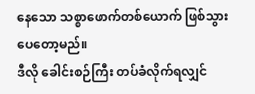နေသော သစ္စာဖောက်တစ်ယောက် ဖြစ်သွားပေတော့မည်။
ဒီလို ခေါင်းစဉ်ကြီး တပ်ခံလိုက်ရလျှင်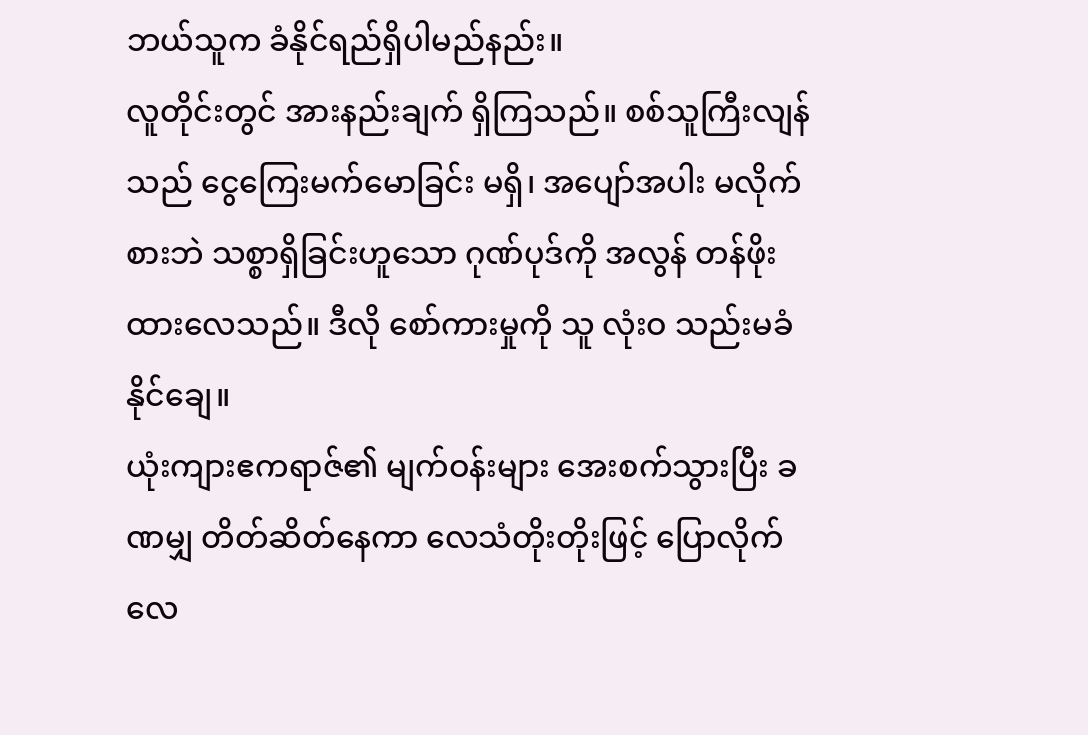ဘယ်သူက ခံနိုင်ရည်ရှိပါမည်နည်း။
လူတိုင်းတွင် အားနည်းချက် ရှိကြသည်။ စစ်သူကြီးလျန်သည် ငွေကြေးမက်မောခြင်း မရှိ၊ အပျော်အပါး မလိုက်စားဘဲ သစ္စာရှိခြင်းဟူသော ဂုဏ်ပုဒ်ကို အလွန် တန်ဖိုးထားလေသည်။ ဒီလို စော်ကားမှုကို သူ လုံးဝ သည်းမခံနိုင်ချေ။
ယုံးကျားဧကရာဇ်၏ မျက်ဝန်းများ အေးစက်သွားပြီး ခဏမျှ တိတ်ဆိတ်နေကာ လေသံတိုးတိုးဖြင့် ပြောလိုက်လေ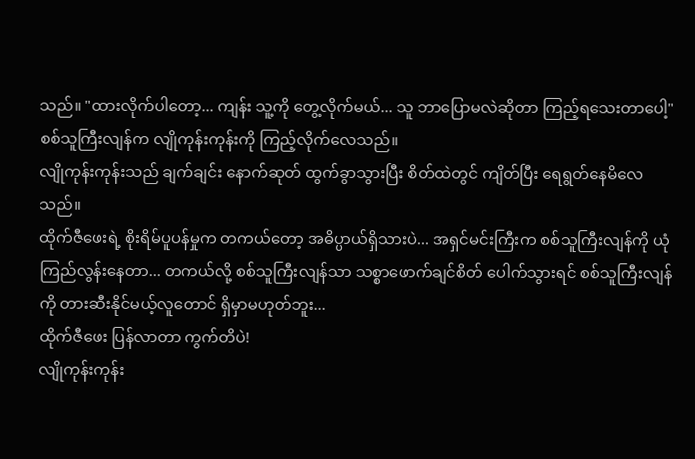သည်။ "ထားလိုက်ပါတော့... ကျန်း သူ့ကို တွေ့လိုက်မယ်... သူ ဘာပြောမလဲဆိုတာ ကြည့်ရသေးတာပေါ့"
စစ်သူကြီးလျန်က လျိုကုန်းကုန်းကို ကြည့်လိုက်လေသည်။
လျိုကုန်းကုန်းသည် ချက်ချင်း နောက်ဆုတ် ထွက်ခွာသွားပြီး စိတ်ထဲတွင် ကျိတ်ပြီး ရေရွတ်နေမိလေသည်။
ထိုက်ဇီဖေးရဲ့ စိုးရိမ်ပူပန်မှုက တကယ်တော့ အဓိပ္ပာယ်ရှိသားပဲ... အရှင်မင်းကြီးက စစ်သူကြီးလျန်ကို ယုံကြည်လွန်းနေတာ... တကယ်လို့ စစ်သူကြီးလျန်သာ သစ္စာဖောက်ချင်စိတ် ပေါက်သွားရင် စစ်သူကြီးလျန်ကို တားဆီးနိုင်မယ့်လူတောင် ရှိမှာမဟုတ်ဘူး...
ထိုက်ဇီဖေး ပြန်လာတာ ကွက်တိပဲ!
လျိုကုန်းကုန်း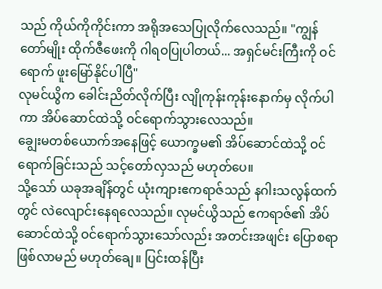သည် ကိုယ်ကိုကိုင်းကာ အရိုအသေပြုလိုက်လေသည်။ "ကျွန်တော်မျိုး ထိုက်ဇီဖေးကို ဂါရဝပြုပါတယ်... အရှင်မင်းကြီးကို ဝင်ရောက် ဖူးမြော်နိုင်ပါပြီ"
လုမင်ယွိက ခေါင်းညိတ်လိုက်ပြီး လျိုကုန်းကုန်းနောက်မှ လိုက်ပါကာ အိပ်ဆောင်ထဲသို့ ဝင်ရောက်သွားလေသည်။
ချွေးမတစ်ယောက်အနေဖြင့် ယောက္ခမ၏ အိပ်ဆောင်ထဲသို့ ဝင်ရောက်ခြင်းသည် သင့်တော်လှသည် မဟုတ်ပေ။
သို့သော် ယခုအချိန်တွင် ယုံးကျားဧကရာဇ်သည် နဂါးသလွန်ထက်တွင် လဲလျောင်းနေရလေသည်။ လုမင်ယွိသည် ဧကရာဇ်၏ အိပ်ဆောင်ထဲသို့ ဝင်ရောက်သွားသော်လည်း အတင်းအဖျင်း ပြောစရာ ဖြစ်လာမည် မဟုတ်ချေ။ ပြင်းထန်ပြီး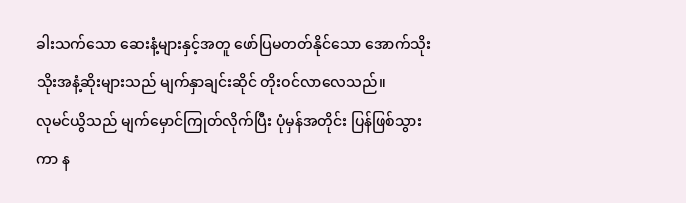ခါးသက်သော ဆေးနံ့များနှင့်အတူ ဖော်ပြမတတ်နိုင်သော အောက်သိုးသိုးအနံ့ဆိုးများသည် မျက်နှာချင်းဆိုင် တိုးဝင်လာလေသည်။
လုမင်ယွိသည် မျက်မှောင်ကြုတ်လိုက်ပြီး ပုံမှန်အတိုင်း ပြန်ဖြစ်သွားကာ န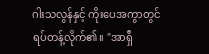ဂါးသလွန်နှင့် ကိုးပေအကွာတွင် ရပ်တန့်လိုက်၏။ "အာရှီ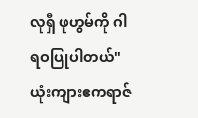လုရှီ ဖုဟွမ်ကို ဂါရဝပြုပါတယ်"
ယုံးကျားဧကရာဇ်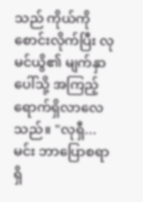သည် ကိုယ်ကိုစောင်းလိုက်ပြီး လုမင်ယွိ၏ မျက်နှာပေါ်သို့ အကြည့်ရောက်ရှိလာလေသည်။ "လုရှီ... မင်း ဘာပြောစရာ ရှိ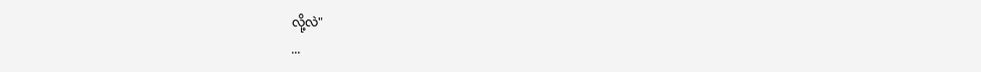လို့လဲ"
...